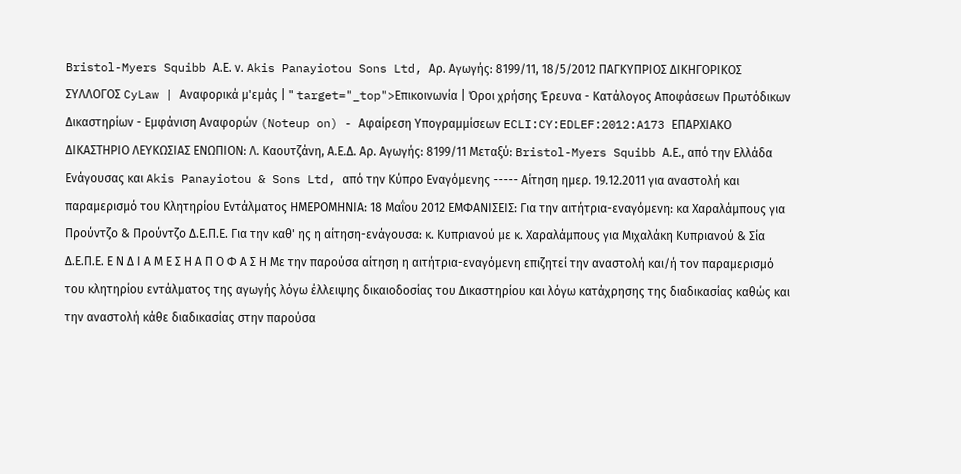Bristol-Myers Squibb Α.Ε. ν. Akis Panayiotou Sons Ltd, Αρ. Αγωγής: 8199/11, 18/5/2012 ΠΑΓΚΥΠΡΙΟΣ ΔΙΚΗΓΟΡΙΚΟΣ ΣΥΛΛΟΓΟΣ CyLaw | Αναφορικά μ'εμάς | " target="_top">Επικοινωνία | Όροι χρήσης Έρευνα - Κατάλογος Αποφάσεων Πρωτόδικων Δικαστηρίων - Εμφάνιση Αναφορών (Noteup on) - Αφαίρεση Υπογραμμίσεων ECLI:CY:EDLEF:2012:A173 ΕΠΑΡΧΙΑΚΟ ΔΙΚΑΣΤΗΡΙΟ ΛΕΥΚΩΣΙΑΣ ΕΝΩΠΙΟΝ: Λ. Καουτζάνη, Α.Ε.Δ. Αρ. Αγωγής: 8199/11 Μεταξύ: Bristol-Myers Squibb Α.Ε., από την Ελλάδα Ενάγουσας και Akis Panayiotou & Sons Ltd, από την Κύπρο Εναγόμενης ----- Αίτηση ημερ. 19.12.2011 για αναστολή και παραμερισμό του Κλητηρίου Εντάλματος ΗΜΕΡΟΜΗΝΙΑ: 18 Μαΐου 2012 ΕΜΦΑΝΙΣΕΙΣ: Για την αιτήτρια-εναγόμενη: κα Χαραλάμπους για Προύντζο & Προύντζο Δ.Ε.Π.Ε. Για την καθ' ης η αίτηση-ενάγουσα: κ. Κυπριανού με κ. Χαραλάμπους για Μιχαλάκη Κυπριανού & Σία Δ.Ε.Π.Ε. Ε Ν Δ Ι Α Μ Ε Σ Η Α Π Ο Φ Α Σ Η Με την παρούσα αίτηση η αιτήτρια-εναγόμενη επιζητεί την αναστολή και/ή τον παραμερισμό του κλητηρίου εντάλματος της αγωγής λόγω έλλειψης δικαιοδοσίας του Δικαστηρίου και λόγω κατάχρησης της διαδικασίας καθώς και την αναστολή κάθε διαδικασίας στην παρούσα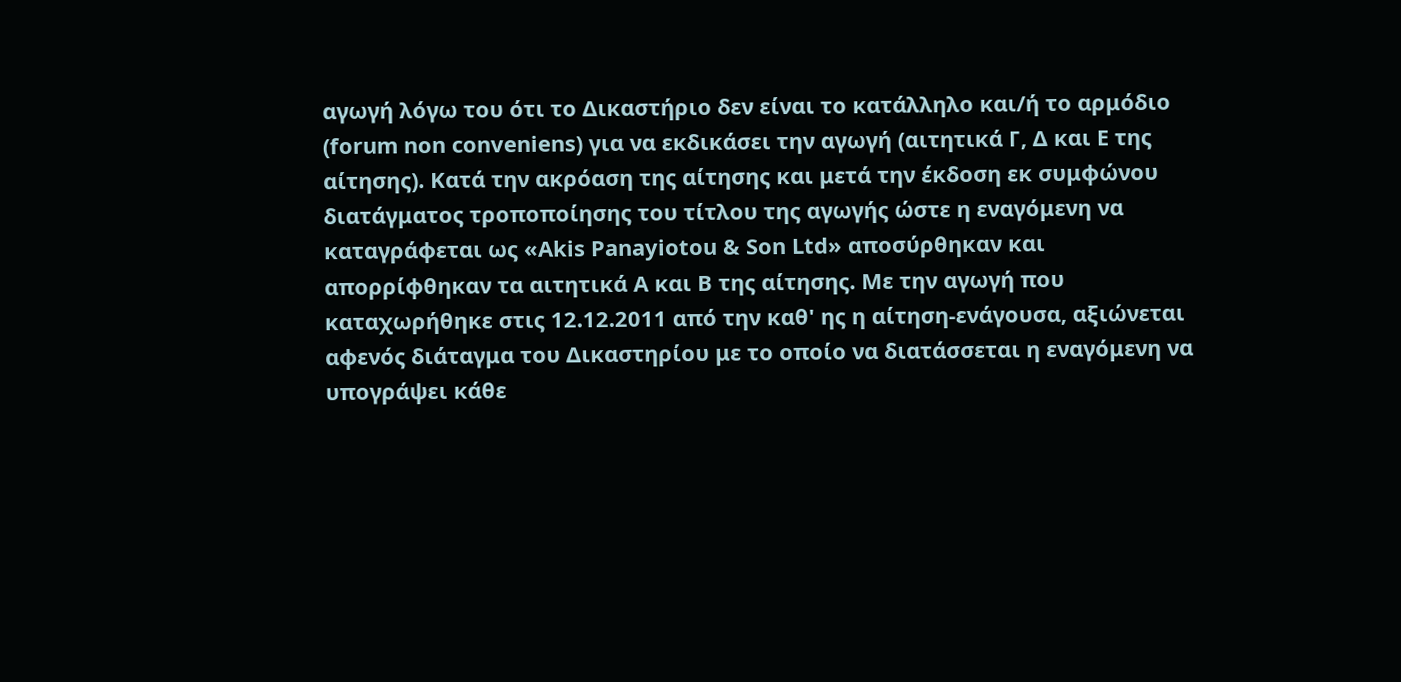αγωγή λόγω του ότι το Δικαστήριο δεν είναι το κατάλληλο και/ή το αρμόδιο (forum non conveniens) για να εκδικάσει την αγωγή (αιτητικά Γ, Δ και Ε της αίτησης). Κατά την ακρόαση της αίτησης και μετά την έκδοση εκ συμφώνου διατάγματος τροποποίησης του τίτλου της αγωγής ώστε η εναγόμενη να καταγράφεται ως «Akis Panayiotou & Son Ltd» αποσύρθηκαν και απορρίφθηκαν τα αιτητικά Α και Β της αίτησης. Με την αγωγή που καταχωρήθηκε στις 12.12.2011 από την καθ' ης η αίτηση-ενάγουσα, αξιώνεται αφενός διάταγμα του Δικαστηρίου με το οποίο να διατάσσεται η εναγόμενη να υπογράψει κάθε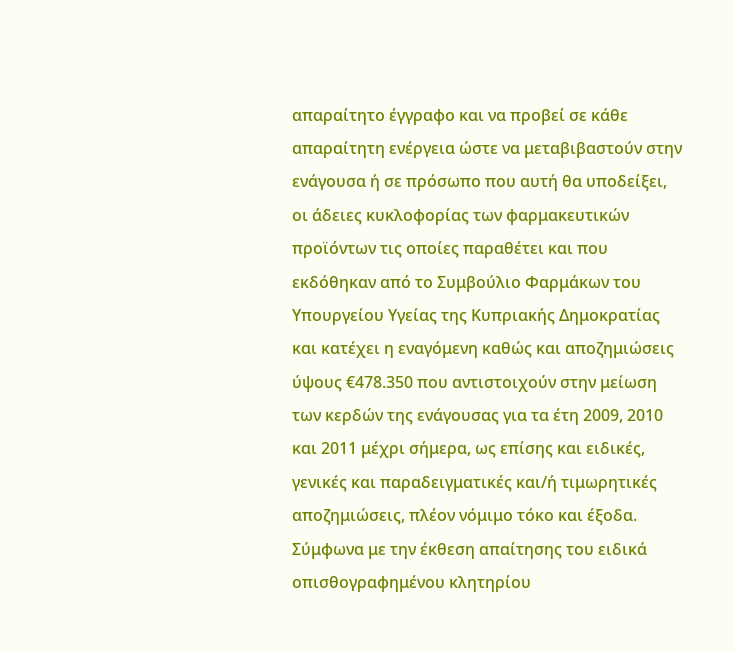απαραίτητο έγγραφο και να προβεί σε κάθε απαραίτητη ενέργεια ώστε να μεταβιβαστούν στην ενάγουσα ή σε πρόσωπο που αυτή θα υποδείξει, οι άδειες κυκλοφορίας των φαρμακευτικών προϊόντων τις οποίες παραθέτει και που εκδόθηκαν από το Συμβούλιο Φαρμάκων του Υπουργείου Υγείας της Κυπριακής Δημοκρατίας και κατέχει η εναγόμενη καθώς και αποζημιώσεις ύψους €478.350 που αντιστοιχούν στην μείωση των κερδών της ενάγουσας για τα έτη 2009, 2010 και 2011 μέχρι σήμερα, ως επίσης και ειδικές, γενικές και παραδειγματικές και/ή τιμωρητικές αποζημιώσεις, πλέον νόμιμο τόκο και έξοδα. Σύμφωνα με την έκθεση απαίτησης του ειδικά οπισθογραφημένου κλητηρίου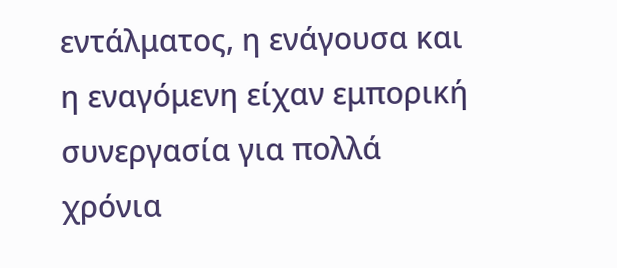εντάλματος, η ενάγουσα και η εναγόμενη είχαν εμπορική συνεργασία για πολλά χρόνια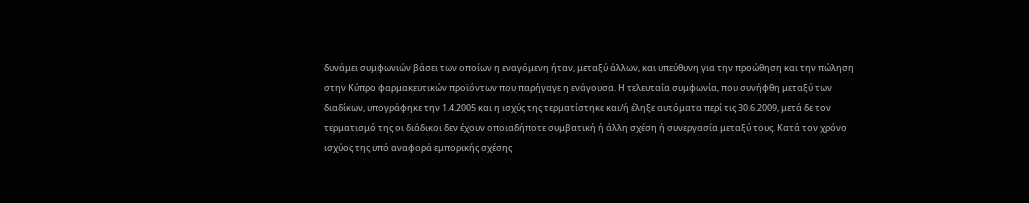δυνάμει συμφωνιών βάσει των οποίων η εναγόμενη ήταν, μεταξύ άλλων, και υπεύθυνη για την προώθηση και την πώληση στην Κύπρο φαρμακευτικών προϊόντων που παρήγαγε η ενάγουσα. Η τελευταία συμφωνία, που συνήφθη μεταξύ των διαδίκων, υπογράφηκε την 1.4.2005 και η ισχύς της τερματίστηκε και/ή έληξε αυτόματα περί τις 30.6.2009, μετά δε τον τερματισμό της οι διάδικοι δεν έχουν οποιαδήποτε συμβατική ή άλλη σχέση ή συνεργασία μεταξύ τους. Κατά τον χρόνο ισχύος της υπό αναφορά εμπορικής σχέσης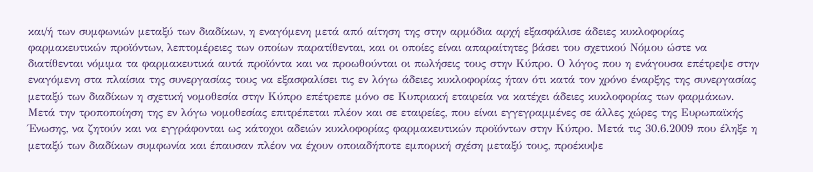και/ή των συμφωνιών μεταξύ των διαδίκων, η εναγόμενη μετά από αίτηση της στην αρμόδια αρχή εξασφάλισε άδειες κυκλοφορίας φαρμακευτικών προϊόντων, λεπτομέρειες των οποίων παρατίθενται, και οι οποίες είναι απαραίτητες βάσει του σχετικού Νόμου ώστε να διατίθενται νόμιμα τα φαρμακευτικά αυτά προϊόντα και να προωθούνται οι πωλήσεις τους στην Κύπρο. Ο λόγος που η ενάγουσα επέτρεψε στην εναγόμενη στα πλαίσια της συνεργασίας τους να εξασφαλίσει τις εν λόγω άδειες κυκλοφορίας ήταν ότι κατά τον χρόνο έναρξης της συνεργασίας μεταξύ των διαδίκων η σχετική νομοθεσία στην Κύπρο επέτρεπε μόνο σε Κυπριακή εταιρεία να κατέχει άδειες κυκλοφορίας των φαρμάκων. Μετά την τροποποίηση της εν λόγω νομοθεσίας επιτρέπεται πλέον και σε εταιρείες, που είναι εγγεγραμμένες σε άλλες χώρες της Ευρωπαϊκής Ένωσης, να ζητούν και να εγγράφονται ως κάτοχοι αδειών κυκλοφορίας φαρμακευτικών προϊόντων στην Κύπρο. Μετά τις 30.6.2009 που έληξε η μεταξύ των διαδίκων συμφωνία και έπαυσαν πλέον να έχουν οποιαδήποτε εμπορική σχέση μεταξύ τους, προέκυψε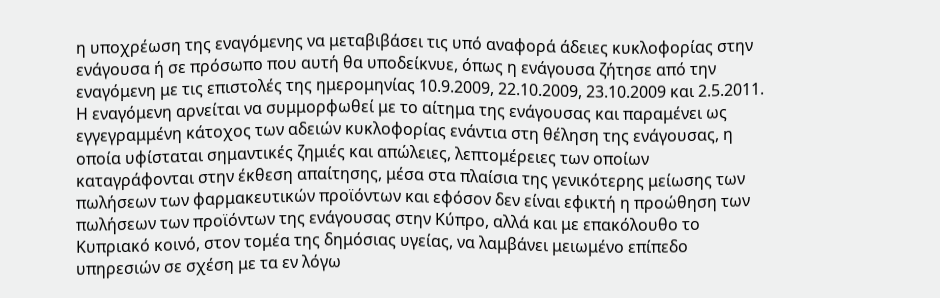η υποχρέωση της εναγόμενης να μεταβιβάσει τις υπό αναφορά άδειες κυκλοφορίας στην ενάγουσα ή σε πρόσωπο που αυτή θα υποδείκνυε, όπως η ενάγουσα ζήτησε από την εναγόμενη με τις επιστολές της ημερομηνίας 10.9.2009, 22.10.2009, 23.10.2009 και 2.5.2011. Η εναγόμενη αρνείται να συμμορφωθεί με το αίτημα της ενάγουσας και παραμένει ως εγγεγραμμένη κάτοχος των αδειών κυκλοφορίας ενάντια στη θέληση της ενάγουσας, η οποία υφίσταται σημαντικές ζημιές και απώλειες, λεπτομέρειες των οποίων καταγράφονται στην έκθεση απαίτησης, μέσα στα πλαίσια της γενικότερης μείωσης των πωλήσεων των φαρμακευτικών προϊόντων και εφόσον δεν είναι εφικτή η προώθηση των πωλήσεων των προϊόντων της ενάγουσας στην Κύπρο, αλλά και με επακόλουθο το Κυπριακό κοινό, στον τομέα της δημόσιας υγείας, να λαμβάνει μειωμένο επίπεδο υπηρεσιών σε σχέση με τα εν λόγω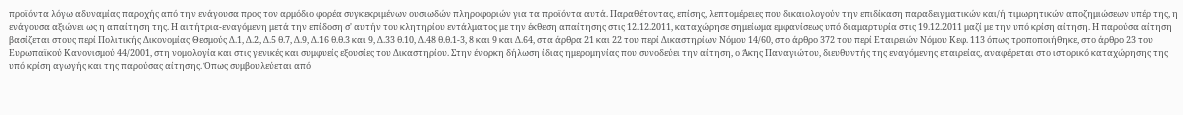προϊόντα λόγω αδυναμίας παροχής από την ενάγουσα προς τον αρμόδιο φορέα συγκεκριμένων ουσιωδών πληροφοριών για τα προϊόντα αυτά. Παραθέτοντας, επίσης, λεπτομέρειες που δικαιολογούν την επιδίκαση παραδειγματικών και/ή τιμωρητικών αποζημιώσεων υπέρ της, η ενάγουσα αξιώνει ως η απαίτηση της. Η αιτήτρια-εναγόμενη μετά την επίδοση σ' αυτήν του κλητηρίου εντάλματος με την έκθεση απαίτησης στις 12.12.2011, καταχώρησε σημείωμα εμφανίσεως υπό διαμαρτυρία στις 19.12.2011 μαζί με την υπό κρίση αίτηση. Η παρούσα αίτηση βασίζεται στους περί Πολιτικής Δικονομίας Θεσμούς Δ.1, Δ.2, Δ.5 θ.7, Δ.9, Δ.16 θ.θ.3 και 9, Δ.33 θ.10, Δ.48 θ.θ.1-3, 8 και 9 και Δ.64, στα άρθρα 21 και 22 του περί Δικαστηρίων Νόμου 14/60, στο άρθρο 372 του περί Εταιρειών Νόμου Κεφ. 113 όπως τροποποιήθηκε, στο άρθρο 23 του Ευρωπαϊκού Κανονισμού 44/2001, στη νομολογία και στις γενικές και συμφυείς εξουσίες του Δικαστηρίου. Στην ένορκη δήλωση ίδιας ημερομηνίας που συνοδεύει την αίτηση, ο Άκης Παναγιώτου, διευθυντής της εναγόμενης εταιρείας, αναφέρεται στο ιστορικό καταχώρησης της υπό κρίση αγωγής και της παρούσας αίτησης. Όπως συμβουλεύεται από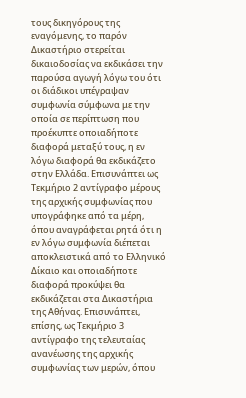τους δικηγόρους της εναγόμενης, το παρόν Δικαστήριο στερείται δικαιοδοσίας να εκδικάσει την παρούσα αγωγή λόγω του ότι οι διάδικοι υπέγραψαν συμφωνία σύμφωνα με την οποία σε περίπτωση που προέκυπτε οποιαδήποτε διαφορά μεταξύ τους, η εν λόγω διαφορά θα εκδικάζετο στην Ελλάδα. Επισυνάπτει ως Τεκμήριο 2 αντίγραφο μέρους της αρχικής συμφωνίας που υπογράφηκε από τα μέρη, όπου αναγράφεται ρητά ότι η εν λόγω συμφωνία διέπεται αποκλειστικά από το Ελληνικό Δίκαιο και οποιαδήποτε διαφορά προκύψει θα εκδικάζεται στα Δικαστήρια της Αθήνας. Επισυνάπτει, επίσης, ως Τεκμήριο 3 αντίγραφο της τελευταίας ανανέωσης της αρχικής συμφωνίας των μερών, όπου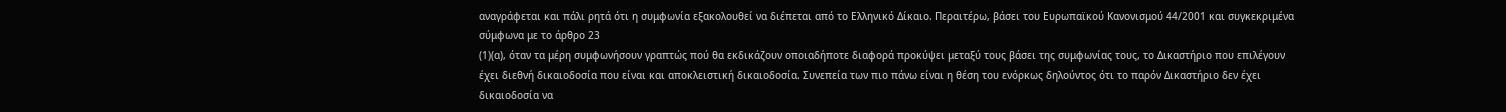αναγράφεται και πάλι ρητά ότι η συμφωνία εξακολουθεί να διέπεται από το Ελληνικό Δίκαιο. Περαιτέρω, βάσει του Ευρωπαϊκού Κανονισμού 44/2001 και συγκεκριμένα σύμφωνα με το άρθρο 23
(1)(α), όταν τα μέρη συμφωνήσουν γραπτώς πού θα εκδικάζουν οποιαδήποτε διαφορά προκύψει μεταξύ τους βάσει της συμφωνίας τους, το Δικαστήριο που επιλέγουν έχει διεθνή δικαιοδοσία που είναι και αποκλειστική δικαιοδοσία. Συνεπεία των πιο πάνω είναι η θέση του ενόρκως δηλούντος ότι το παρόν Δικαστήριο δεν έχει δικαιοδοσία να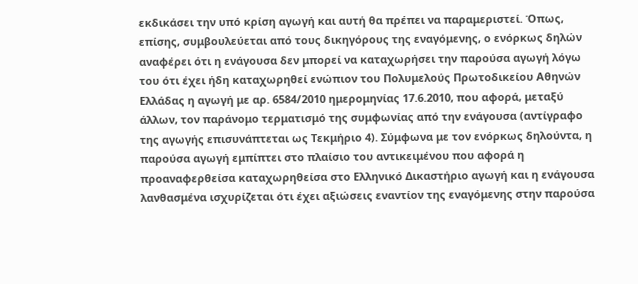εκδικάσει την υπό κρίση αγωγή και αυτή θα πρέπει να παραμεριστεί. Όπως, επίσης, συμβουλεύεται από τους δικηγόρους της εναγόμενης, ο ενόρκως δηλών αναφέρει ότι η ενάγουσα δεν μπορεί να καταχωρήσει την παρούσα αγωγή λόγω του ότι έχει ήδη καταχωρηθεί ενώπιον του Πολυμελούς Πρωτοδικείου Αθηνών Ελλάδας η αγωγή με αρ. 6584/2010 ημερομηνίας 17.6.2010, που αφορά, μεταξύ άλλων, τον παράνομο τερματισμό της συμφωνίας από την ενάγουσα (αντίγραφο της αγωγής επισυνάπτεται ως Τεκμήριο 4). Σύμφωνα με τον ενόρκως δηλούντα, η παρούσα αγωγή εμπίπτει στο πλαίσιο του αντικειμένου που αφορά η προαναφερθείσα καταχωρηθείσα στο Ελληνικό Δικαστήριο αγωγή και η ενάγουσα λανθασμένα ισχυρίζεται ότι έχει αξιώσεις εναντίον της εναγόμενης στην παρούσα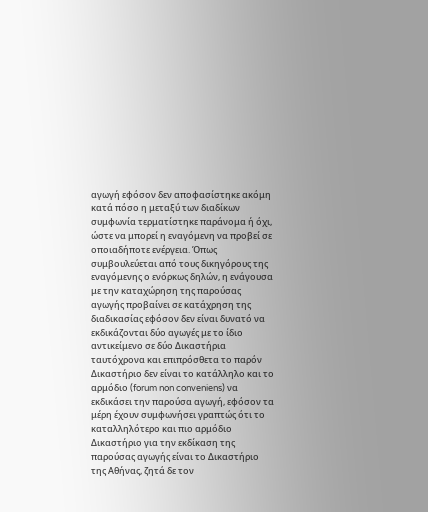αγωγή εφόσον δεν αποφασίστηκε ακόμη κατά πόσο η μεταξύ των διαδίκων συμφωνία τερματίστηκε παράνομα ή όχι, ώστε να μπορεί η εναγόμενη να προβεί σε οποιαδήποτε ενέργεια. Όπως συμβουλεύεται από τους δικηγόρους της εναγόμενης ο ενόρκως δηλών, η ενάγουσα με την καταχώρηση της παρούσας αγωγής προβαίνει σε κατάχρηση της διαδικασίας εφόσον δεν είναι δυνατό να εκδικάζονται δύο αγωγές με το ίδιο αντικείμενο σε δύο Δικαστήρια ταυτόχρονα και επιπρόσθετα το παρόν Δικαστήριο δεν είναι το κατάλληλο και το αρμόδιο (forum non conveniens) να εκδικάσει την παρούσα αγωγή, εφόσον τα μέρη έχουν συμφωνήσει γραπτώς ότι το καταλληλότερο και πιο αρμόδιο Δικαστήριο για την εκδίκαση της παρούσας αγωγής είναι το Δικαστήριο της Αθήνας, ζητά δε τον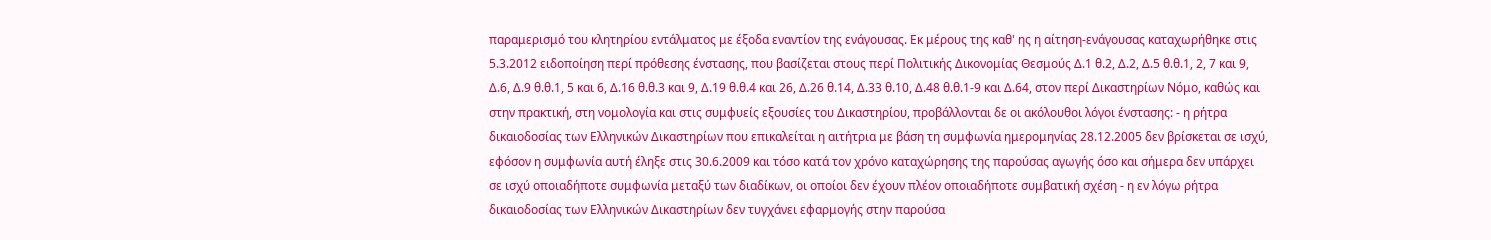παραμερισμό του κλητηρίου εντάλματος με έξοδα εναντίον της ενάγουσας. Εκ μέρους της καθ' ης η αίτηση-ενάγουσας καταχωρήθηκε στις 5.3.2012 ειδοποίηση περί πρόθεσης ένστασης, που βασίζεται στους περί Πολιτικής Δικονομίας Θεσμούς Δ.1 θ.2, Δ.2, Δ.5 θ.θ.1, 2, 7 και 9, Δ.6, Δ.9 θ.θ.1, 5 και 6, Δ.16 θ.θ.3 και 9, Δ.19 θ.θ.4 και 26, Δ.26 θ.14, Δ.33 θ.10, Δ.48 θ.θ.1-9 και Δ.64, στον περί Δικαστηρίων Νόμο, καθώς και στην πρακτική, στη νομολογία και στις συμφυείς εξουσίες του Δικαστηρίου, προβάλλονται δε οι ακόλουθοι λόγοι ένστασης: - η ρήτρα δικαιοδοσίας των Ελληνικών Δικαστηρίων που επικαλείται η αιτήτρια με βάση τη συμφωνία ημερομηνίας 28.12.2005 δεν βρίσκεται σε ισχύ, εφόσον η συμφωνία αυτή έληξε στις 30.6.2009 και τόσο κατά τον χρόνο καταχώρησης της παρούσας αγωγής όσο και σήμερα δεν υπάρχει σε ισχύ οποιαδήποτε συμφωνία μεταξύ των διαδίκων, οι οποίοι δεν έχουν πλέον οποιαδήποτε συμβατική σχέση - η εν λόγω ρήτρα δικαιοδοσίας των Ελληνικών Δικαστηρίων δεν τυγχάνει εφαρμογής στην παρούσα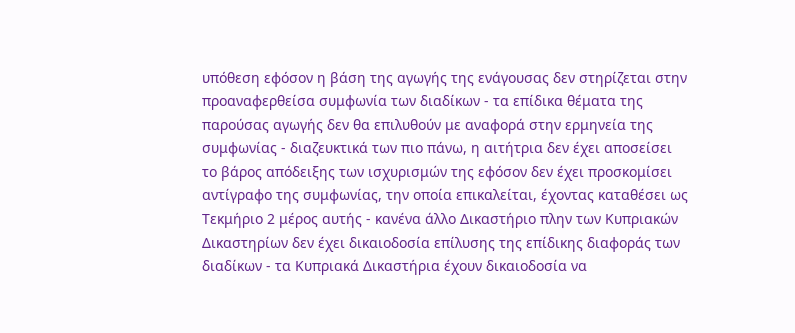υπόθεση εφόσον η βάση της αγωγής της ενάγουσας δεν στηρίζεται στην προαναφερθείσα συμφωνία των διαδίκων - τα επίδικα θέματα της παρούσας αγωγής δεν θα επιλυθούν με αναφορά στην ερμηνεία της συμφωνίας - διαζευκτικά των πιο πάνω, η αιτήτρια δεν έχει αποσείσει το βάρος απόδειξης των ισχυρισμών της εφόσον δεν έχει προσκομίσει αντίγραφο της συμφωνίας, την οποία επικαλείται, έχοντας καταθέσει ως Τεκμήριο 2 μέρος αυτής - κανένα άλλο Δικαστήριο πλην των Κυπριακών Δικαστηρίων δεν έχει δικαιοδοσία επίλυσης της επίδικης διαφοράς των διαδίκων - τα Κυπριακά Δικαστήρια έχουν δικαιοδοσία να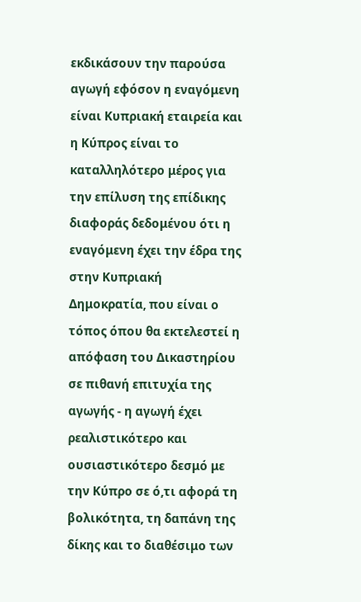εκδικάσουν την παρούσα αγωγή εφόσον η εναγόμενη είναι Κυπριακή εταιρεία και η Κύπρος είναι το καταλληλότερο μέρος για την επίλυση της επίδικης διαφοράς δεδομένου ότι η εναγόμενη έχει την έδρα της στην Κυπριακή Δημοκρατία, που είναι ο τόπος όπου θα εκτελεστεί η απόφαση του Δικαστηρίου σε πιθανή επιτυχία της αγωγής - η αγωγή έχει ρεαλιστικότερο και ουσιαστικότερο δεσμό με την Κύπρο σε ό,τι αφορά τη βολικότητα, τη δαπάνη της δίκης και το διαθέσιμο των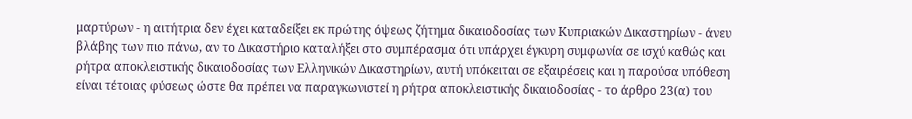μαρτύρων - η αιτήτρια δεν έχει καταδείξει εκ πρώτης όψεως ζήτημα δικαιοδοσίας των Κυπριακών Δικαστηρίων - άνευ βλάβης των πιο πάνω, αν το Δικαστήριο καταλήξει στο συμπέρασμα ότι υπάρχει έγκυρη συμφωνία σε ισχύ καθώς και ρήτρα αποκλειστικής δικαιοδοσίας των Ελληνικών Δικαστηρίων, αυτή υπόκειται σε εξαιρέσεις και η παρούσα υπόθεση είναι τέτοιας φύσεως ώστε θα πρέπει να παραγκωνιστεί η ρήτρα αποκλειστικής δικαιοδοσίας - το άρθρο 23(α) του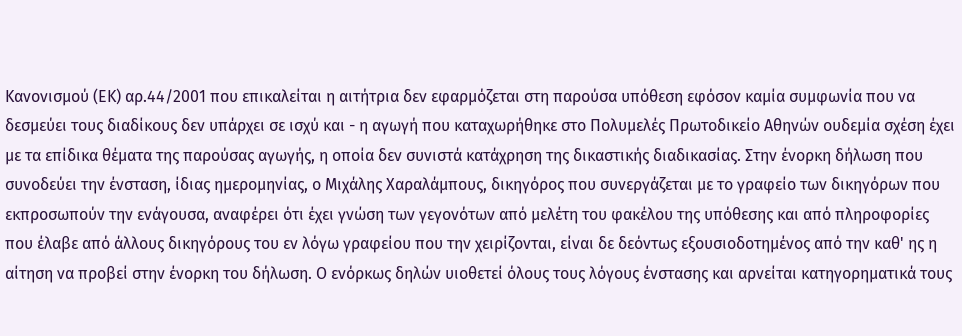Κανονισμού (ΕΚ) αρ.44/2001 που επικαλείται η αιτήτρια δεν εφαρμόζεται στη παρούσα υπόθεση εφόσον καμία συμφωνία που να δεσμεύει τους διαδίκους δεν υπάρχει σε ισχύ και - η αγωγή που καταχωρήθηκε στο Πολυμελές Πρωτοδικείο Αθηνών ουδεμία σχέση έχει με τα επίδικα θέματα της παρούσας αγωγής, η οποία δεν συνιστά κατάχρηση της δικαστικής διαδικασίας. Στην ένορκη δήλωση που συνοδεύει την ένσταση, ίδιας ημερομηνίας, ο Μιχάλης Χαραλάμπους, δικηγόρος που συνεργάζεται με το γραφείο των δικηγόρων που εκπροσωπούν την ενάγουσα, αναφέρει ότι έχει γνώση των γεγονότων από μελέτη του φακέλου της υπόθεσης και από πληροφορίες που έλαβε από άλλους δικηγόρους του εν λόγω γραφείου που την χειρίζονται, είναι δε δεόντως εξουσιοδοτημένος από την καθ' ης η αίτηση να προβεί στην ένορκη του δήλωση. Ο ενόρκως δηλών υιοθετεί όλους τους λόγους ένστασης και αρνείται κατηγορηματικά τους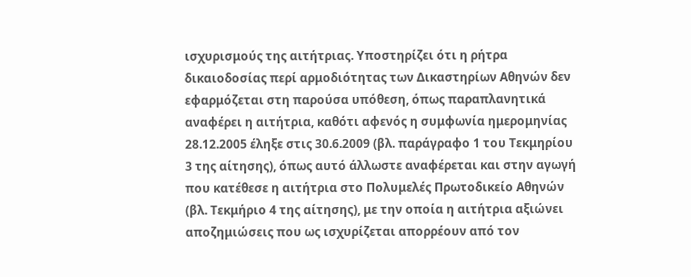ισχυρισμούς της αιτήτριας. Υποστηρίζει ότι η ρήτρα δικαιοδοσίας περί αρμοδιότητας των Δικαστηρίων Αθηνών δεν εφαρμόζεται στη παρούσα υπόθεση, όπως παραπλανητικά αναφέρει η αιτήτρια, καθότι αφενός η συμφωνία ημερομηνίας 28.12.2005 έληξε στις 30.6.2009 (βλ. παράγραφο 1 του Τεκμηρίου 3 της αίτησης), όπως αυτό άλλωστε αναφέρεται και στην αγωγή που κατέθεσε η αιτήτρια στο Πολυμελές Πρωτοδικείο Αθηνών (βλ. Τεκμήριο 4 της αίτησης), με την οποία η αιτήτρια αξιώνει αποζημιώσεις που ως ισχυρίζεται απορρέουν από τον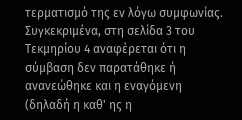τερματισμό της εν λόγω συμφωνίας. Συγκεκριμένα, στη σελίδα 3 του Τεκμηρίου 4 αναφέρεται ότι η σύμβαση δεν παρατάθηκε ή ανανεώθηκε και η εναγόμενη (δηλαδή η καθ' ης η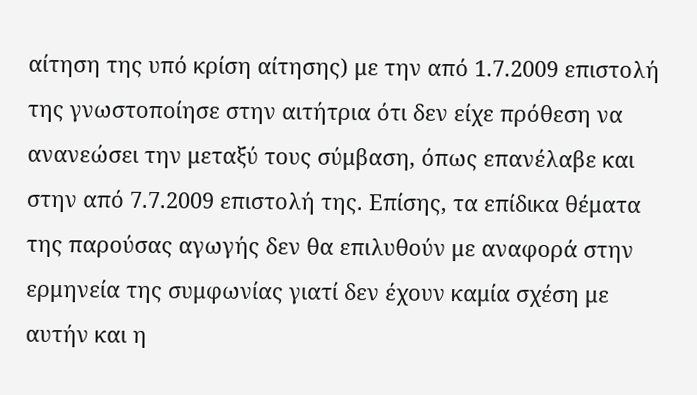αίτηση της υπό κρίση αίτησης) με την από 1.7.2009 επιστολή της γνωστοποίησε στην αιτήτρια ότι δεν είχε πρόθεση να ανανεώσει την μεταξύ τους σύμβαση, όπως επανέλαβε και στην από 7.7.2009 επιστολή της. Επίσης, τα επίδικα θέματα της παρούσας αγωγής δεν θα επιλυθούν με αναφορά στην ερμηνεία της συμφωνίας γιατί δεν έχουν καμία σχέση με αυτήν και η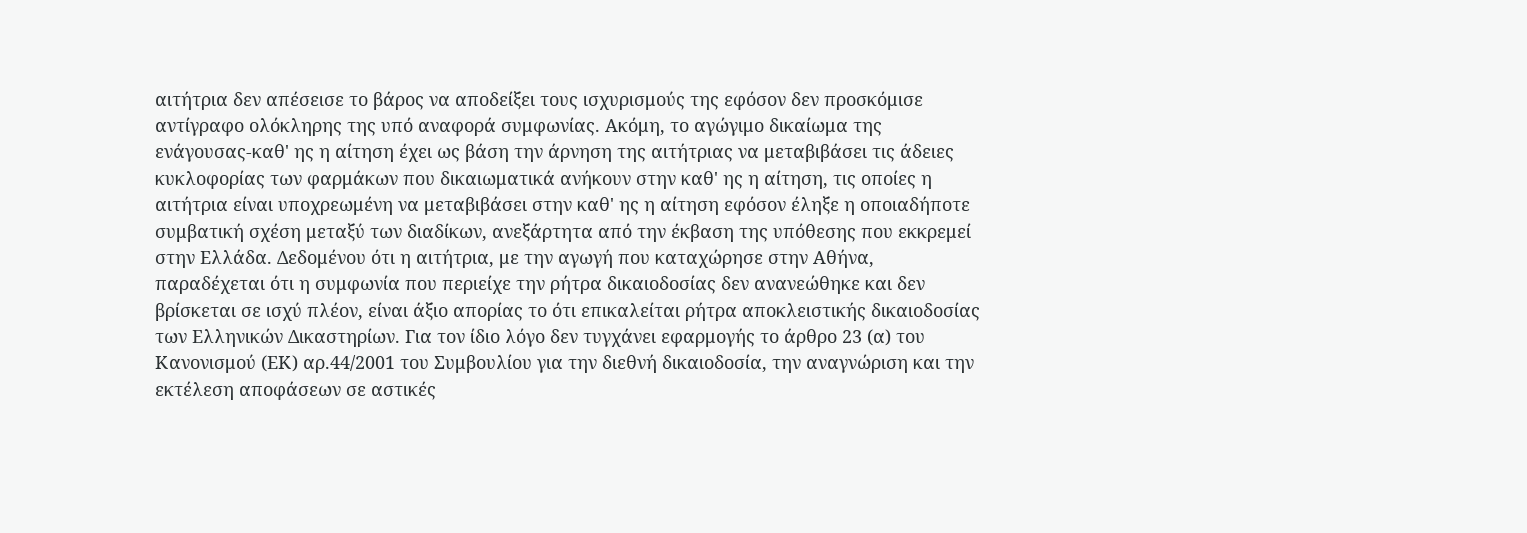αιτήτρια δεν απέσεισε το βάρος να αποδείξει τους ισχυρισμούς της εφόσον δεν προσκόμισε αντίγραφο ολόκληρης της υπό αναφορά συμφωνίας. Ακόμη, το αγώγιμο δικαίωμα της ενάγουσας-καθ' ης η αίτηση έχει ως βάση την άρνηση της αιτήτριας να μεταβιβάσει τις άδειες κυκλοφορίας των φαρμάκων που δικαιωματικά ανήκουν στην καθ' ης η αίτηση, τις οποίες η αιτήτρια είναι υποχρεωμένη να μεταβιβάσει στην καθ' ης η αίτηση εφόσον έληξε η οποιαδήποτε συμβατική σχέση μεταξύ των διαδίκων, ανεξάρτητα από την έκβαση της υπόθεσης που εκκρεμεί στην Ελλάδα. Δεδομένου ότι η αιτήτρια, με την αγωγή που καταχώρησε στην Αθήνα, παραδέχεται ότι η συμφωνία που περιείχε την ρήτρα δικαιοδοσίας δεν ανανεώθηκε και δεν βρίσκεται σε ισχύ πλέον, είναι άξιο απορίας το ότι επικαλείται ρήτρα αποκλειστικής δικαιοδοσίας των Ελληνικών Δικαστηρίων. Για τον ίδιο λόγο δεν τυγχάνει εφαρμογής το άρθρο 23 (α) του Κανονισμού (ΕΚ) αρ.44/2001 του Συμβουλίου για την διεθνή δικαιοδοσία, την αναγνώριση και την εκτέλεση αποφάσεων σε αστικές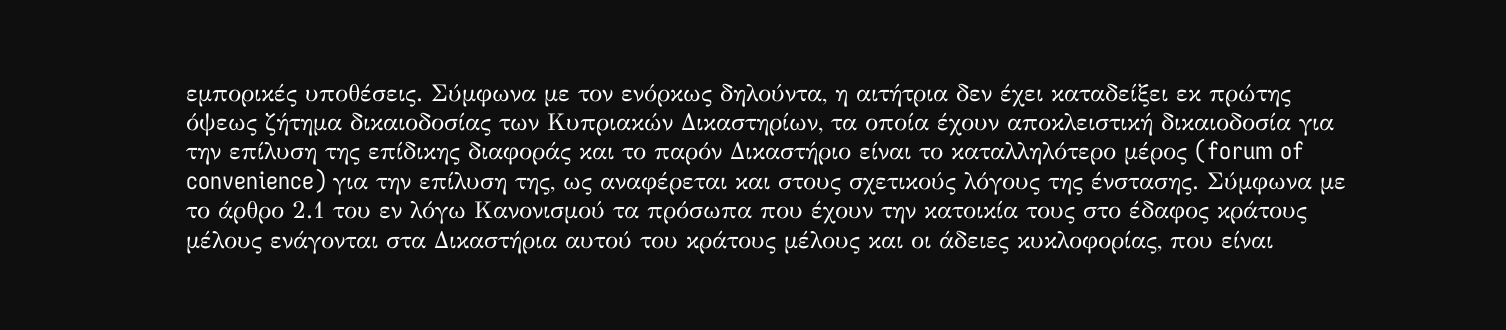εμπορικές υποθέσεις. Σύμφωνα με τον ενόρκως δηλούντα, η αιτήτρια δεν έχει καταδείξει εκ πρώτης όψεως ζήτημα δικαιοδοσίας των Κυπριακών Δικαστηρίων, τα οποία έχουν αποκλειστική δικαιοδοσία για την επίλυση της επίδικης διαφοράς και το παρόν Δικαστήριο είναι το καταλληλότερο μέρος (forum of convenience) για την επίλυση της, ως αναφέρεται και στους σχετικούς λόγους της ένστασης. Σύμφωνα με το άρθρο 2.1 του εν λόγω Κανονισμού τα πρόσωπα που έχουν την κατοικία τους στο έδαφος κράτους μέλους ενάγονται στα Δικαστήρια αυτού του κράτους μέλους και οι άδειες κυκλοφορίας, που είναι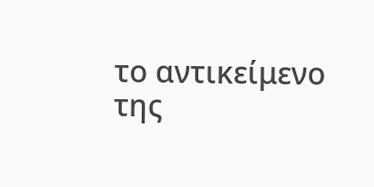το αντικείμενο της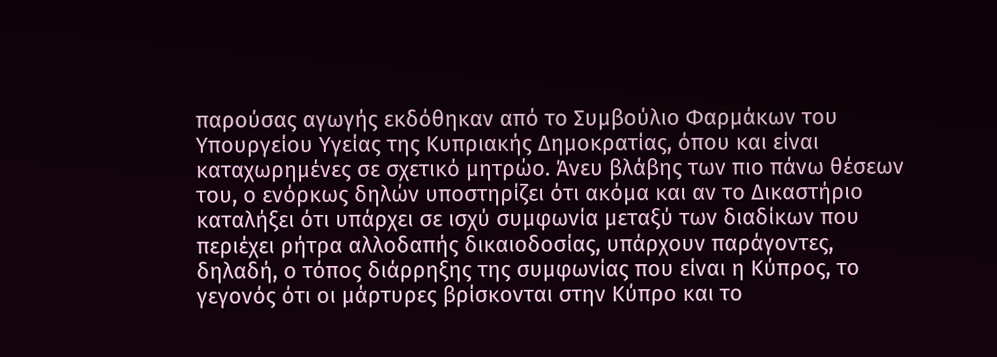παρούσας αγωγής εκδόθηκαν από το Συμβούλιο Φαρμάκων του Υπουργείου Υγείας της Κυπριακής Δημοκρατίας, όπου και είναι καταχωρημένες σε σχετικό μητρώο. Άνευ βλάβης των πιο πάνω θέσεων του, ο ενόρκως δηλών υποστηρίζει ότι ακόμα και αν το Δικαστήριο καταλήξει ότι υπάρχει σε ισχύ συμφωνία μεταξύ των διαδίκων που περιέχει ρήτρα αλλοδαπής δικαιοδοσίας, υπάρχουν παράγοντες, δηλαδή, ο τόπος διάρρηξης της συμφωνίας που είναι η Κύπρος, το γεγονός ότι οι μάρτυρες βρίσκονται στην Κύπρο και το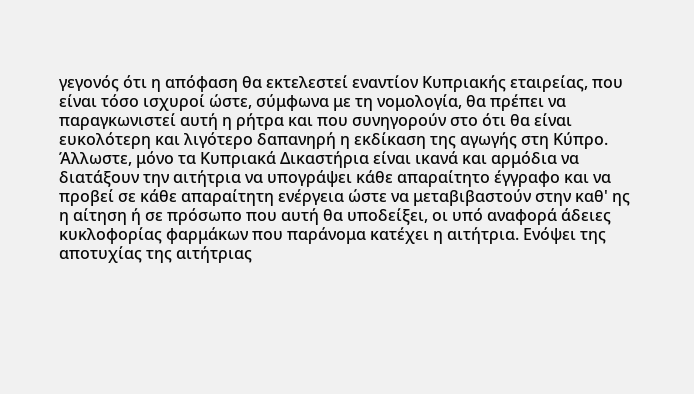γεγονός ότι η απόφαση θα εκτελεστεί εναντίον Κυπριακής εταιρείας, που είναι τόσο ισχυροί ώστε, σύμφωνα με τη νομολογία, θα πρέπει να παραγκωνιστεί αυτή η ρήτρα και που συνηγορούν στο ότι θα είναι ευκολότερη και λιγότερο δαπανηρή η εκδίκαση της αγωγής στη Κύπρο. Άλλωστε, μόνο τα Κυπριακά Δικαστήρια είναι ικανά και αρμόδια να διατάξουν την αιτήτρια να υπογράψει κάθε απαραίτητο έγγραφο και να προβεί σε κάθε απαραίτητη ενέργεια ώστε να μεταβιβαστούν στην καθ' ης η αίτηση ή σε πρόσωπο που αυτή θα υποδείξει, οι υπό αναφορά άδειες κυκλοφορίας φαρμάκων που παράνομα κατέχει η αιτήτρια. Ενόψει της αποτυχίας της αιτήτριας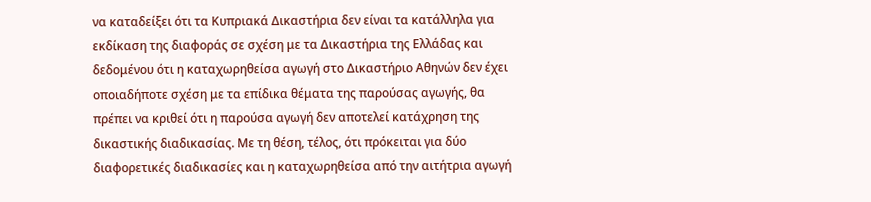να καταδείξει ότι τα Κυπριακά Δικαστήρια δεν είναι τα κατάλληλα για εκδίκαση της διαφοράς σε σχέση με τα Δικαστήρια της Ελλάδας και δεδομένου ότι η καταχωρηθείσα αγωγή στο Δικαστήριο Αθηνών δεν έχει οποιαδήποτε σχέση με τα επίδικα θέματα της παρούσας αγωγής, θα πρέπει να κριθεί ότι η παρούσα αγωγή δεν αποτελεί κατάχρηση της δικαστικής διαδικασίας. Με τη θέση, τέλος, ότι πρόκειται για δύο διαφορετικές διαδικασίες και η καταχωρηθείσα από την αιτήτρια αγωγή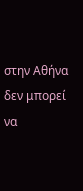στην Αθήνα δεν μπορεί να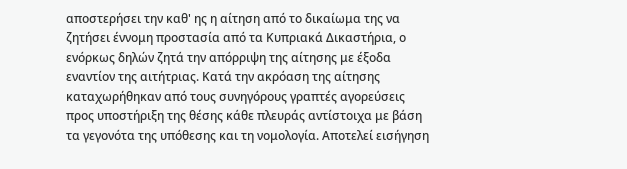αποστερήσει την καθ' ης η αίτηση από το δικαίωμα της να ζητήσει έννομη προστασία από τα Κυπριακά Δικαστήρια, ο ενόρκως δηλών ζητά την απόρριψη της αίτησης με έξοδα εναντίον της αιτήτριας. Κατά την ακρόαση της αίτησης καταχωρήθηκαν από τους συνηγόρους γραπτές αγορεύσεις προς υποστήριξη της θέσης κάθε πλευράς αντίστοιχα με βάση τα γεγονότα της υπόθεσης και τη νομολογία. Αποτελεί εισήγηση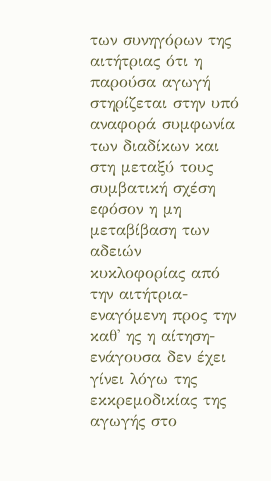των συνηγόρων της αιτήτριας ότι η παρούσα αγωγή στηρίζεται στην υπό αναφορά συμφωνία των διαδίκων και στη μεταξύ τους συμβατική σχέση εφόσον η μη μεταβίβαση των αδειών κυκλοφορίας από την αιτήτρια-εναγόμενη προς την καθ' ης η αίτηση-ενάγουσα δεν έχει γίνει λόγω της εκκρεμοδικίας της αγωγής στο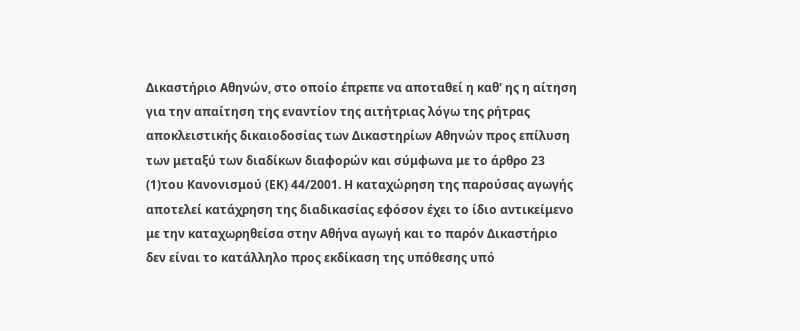Δικαστήριο Αθηνών, στο οποίο έπρεπε να αποταθεί η καθ' ης η αίτηση για την απαίτηση της εναντίον της αιτήτριας λόγω της ρήτρας αποκλειστικής δικαιοδοσίας των Δικαστηρίων Αθηνών προς επίλυση των μεταξύ των διαδίκων διαφορών και σύμφωνα με το άρθρο 23
(1)του Κανονισμού (ΕΚ) 44/2001. Η καταχώρηση της παρούσας αγωγής αποτελεί κατάχρηση της διαδικασίας εφόσον έχει το ίδιο αντικείμενο με την καταχωρηθείσα στην Αθήνα αγωγή και το παρόν Δικαστήριο δεν είναι το κατάλληλο προς εκδίκαση της υπόθεσης υπό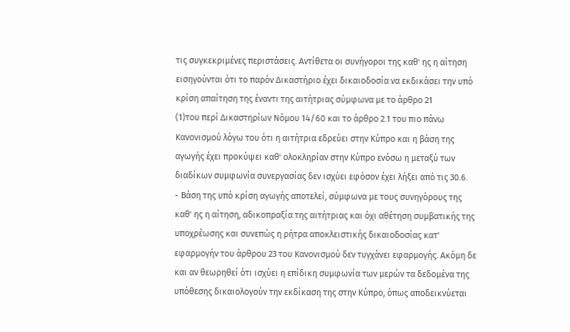τις συγκεκριμένες περιστάσεις. Αντίθετα οι συνήγοροι της καθ' ης η αίτηση εισηγούνται ότι το παρόν Δικαστήριο έχει δικαιοδοσία να εκδικάσει την υπό κρίση απαίτηση της έναντι της αιτήτριας σύμφωνα με το άρθρο 21
(1)του περί Δικαστηρίων Νόμου 14/60 και το άρθρο 2.1 του πιο πάνω Κανονισμού λόγω του ότι η αιτήτρια εδρεύει στην Κύπρο και η βάση της αγωγής έχει προκύψει καθ' ολοκληρίαν στην Κύπρο ενόσω η μεταξύ των διαδίκων συμφωνία συνεργασίας δεν ισχύει εφόσον έχει λήξει από τις 30.6.
- Βάση της υπό κρίση αγωγής αποτελεί, σύμφωνα με τους συνηγόρους της καθ' ης η αίτηση, αδικοπραξία της αιτήτριας και όχι αθέτηση συμβατικής της υποχρέωσης και συνεπώς η ρήτρα αποκλειστικής δικαιοδοσίας κατ' εφαρμογήν του άρθρου 23 του Κανονισμού δεν τυγχάνει εφαρμογής. Ακόμη δε και αν θεωρηθεί ότι ισχύει η επίδικη συμφωνία των μερών τα δεδομένα της υπόθεσης δικαιολογούν την εκδίκαση της στην Κύπρο, όπως αποδεικνύεται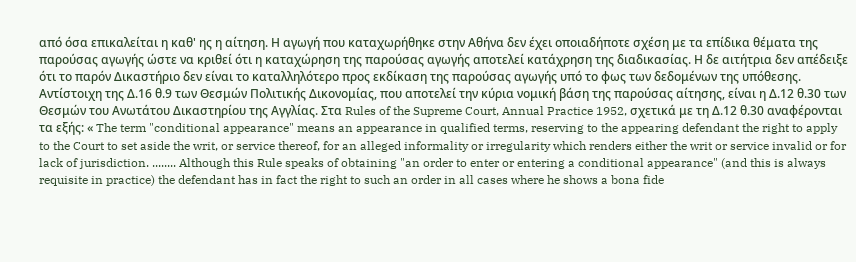από όσα επικαλείται η καθ' ης η αίτηση. Η αγωγή που καταχωρήθηκε στην Αθήνα δεν έχει οποιαδήποτε σχέση με τα επίδικα θέματα της παρούσας αγωγής ώστε να κριθεί ότι η καταχώρηση της παρούσας αγωγής αποτελεί κατάχρηση της διαδικασίας. Η δε αιτήτρια δεν απέδειξε ότι το παρόν Δικαστήριο δεν είναι το καταλληλότερο προς εκδίκαση της παρούσας αγωγής υπό το φως των δεδομένων της υπόθεσης. Αντίστοιχη της Δ.16 θ.9 των Θεσμών Πολιτικής Δικονομίας, που αποτελεί την κύρια νομική βάση της παρούσας αίτησης, είναι η Δ.12 θ.30 των Θεσμών του Ανωτάτου Δικαστηρίου της Αγγλίας. Στα Rules of the Supreme Court, Annual Practice 1952, σχετικά με τη Δ.12 θ.30 αναφέρονται τα εξής: « The term "conditional appearance" means an appearance in qualified terms, reserving to the appearing defendant the right to apply to the Court to set aside the writ, or service thereof, for an alleged informality or irregularity which renders either the writ or service invalid or for lack of jurisdiction. ........ Although this Rule speaks of obtaining "an order to enter or entering a conditional appearance" (and this is always requisite in practice) the defendant has in fact the right to such an order in all cases where he shows a bona fide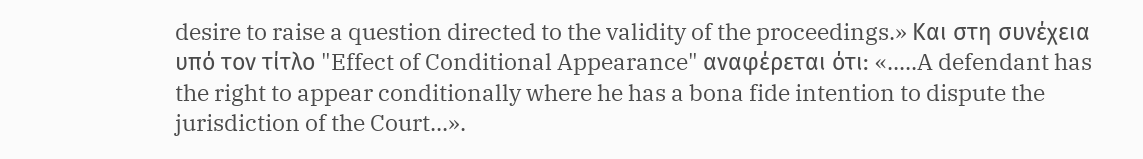desire to raise a question directed to the validity of the proceedings.» Και στη συνέχεια υπό τον τίτλο "Effect of Conditional Appearance" αναφέρεται ότι: «.....A defendant has the right to appear conditionally where he has a bona fide intention to dispute the jurisdiction of the Court...».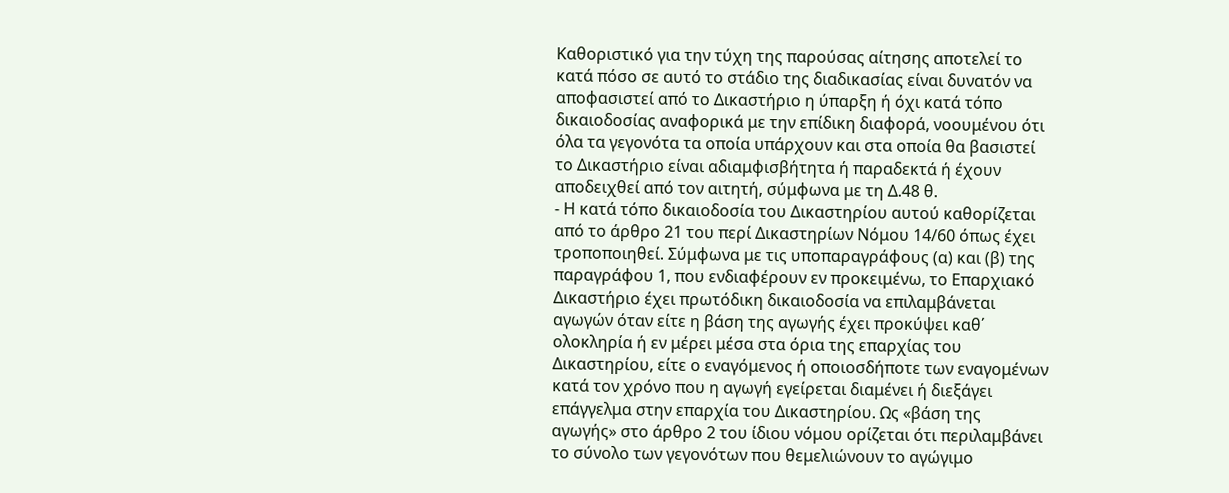Καθοριστικό για την τύχη της παρούσας αίτησης αποτελεί το κατά πόσο σε αυτό το στάδιο της διαδικασίας είναι δυνατόν να αποφασιστεί από το Δικαστήριο η ύπαρξη ή όχι κατά τόπο δικαιοδοσίας αναφορικά με την επίδικη διαφορά, νοουμένου ότι όλα τα γεγονότα τα οποία υπάρχουν και στα οποία θα βασιστεί το Δικαστήριο είναι αδιαμφισβήτητα ή παραδεκτά ή έχουν αποδειχθεί από τον αιτητή, σύμφωνα με τη Δ.48 θ.
- Η κατά τόπο δικαιοδοσία του Δικαστηρίου αυτού καθορίζεται από το άρθρο 21 του περί Δικαστηρίων Νόμου 14/60 όπως έχει τροποποιηθεί. Σύμφωνα με τις υποπαραγράφους (α) και (β) της παραγράφου 1, που ενδιαφέρουν εν προκειμένω, το Επαρχιακό Δικαστήριο έχει πρωτόδικη δικαιοδοσία να επιλαμβάνεται αγωγών όταν είτε η βάση της αγωγής έχει προκύψει καθ΄ ολοκληρία ή εν μέρει μέσα στα όρια της επαρχίας του Δικαστηρίου, είτε ο εναγόμενος ή οποιοσδήποτε των εναγομένων κατά τον χρόνο που η αγωγή εγείρεται διαμένει ή διεξάγει επάγγελμα στην επαρχία του Δικαστηρίου. Ως «βάση της αγωγής» στο άρθρο 2 του ίδιου νόμου ορίζεται ότι περιλαμβάνει το σύνολο των γεγονότων που θεμελιώνουν το αγώγιμο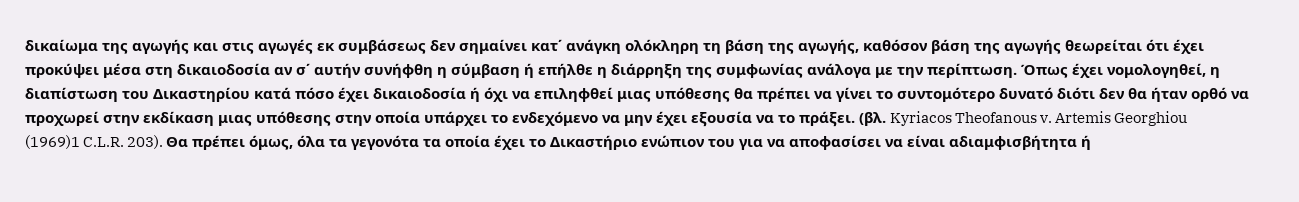δικαίωμα της αγωγής και στις αγωγές εκ συμβάσεως δεν σημαίνει κατ΄ ανάγκη ολόκληρη τη βάση της αγωγής, καθόσον βάση της αγωγής θεωρείται ότι έχει προκύψει μέσα στη δικαιοδοσία αν σ΄ αυτήν συνήφθη η σύμβαση ή επήλθε η διάρρηξη της συμφωνίας ανάλογα με την περίπτωση. Όπως έχει νομολογηθεί, η διαπίστωση του Δικαστηρίου κατά πόσο έχει δικαιοδοσία ή όχι να επιληφθεί μιας υπόθεσης θα πρέπει να γίνει το συντομότερο δυνατό διότι δεν θα ήταν ορθό να προχωρεί στην εκδίκαση μιας υπόθεσης στην οποία υπάρχει το ενδεχόμενο να μην έχει εξουσία να το πράξει. (βλ. Kyriacos Theofanous v. Artemis Georghiou
(1969)1 C.L.R. 203). Θα πρέπει όμως, όλα τα γεγονότα τα οποία έχει το Δικαστήριο ενώπιον του για να αποφασίσει να είναι αδιαμφισβήτητα ή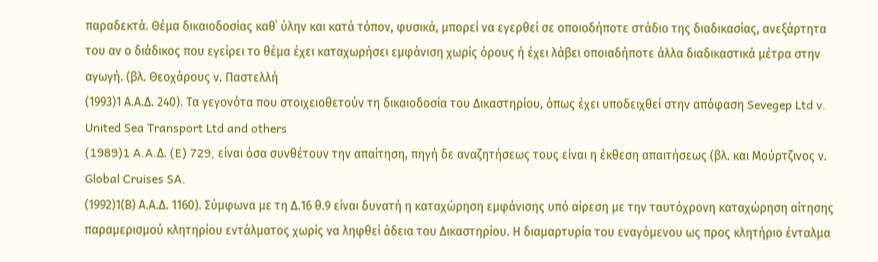παραδεκτά. Θέμα δικαιοδοσίας καθ΄ ύλην και κατά τόπον, φυσικά, μπορεί να εγερθεί σε οποιοδήποτε στάδιο της διαδικασίας, ανεξάρτητα του αν ο διάδικος που εγείρει το θέμα έχει καταχωρήσει εμφάνιση χωρίς όρους ή έχει λάβει οποιαδήποτε άλλα διαδικαστικά μέτρα στην αγωγή. (βλ. Θεοχάρους ν. Παστελλή
(1993)1 Α.Α.Δ. 240). Τα γεγονότα που στοιχειοθετούν τη δικαιοδοσία του Δικαστηρίου, όπως έχει υποδειχθεί στην απόφαση Sevegep Ltd v. United Sea Transport Ltd and others
(1989)1 A.A.Δ. (E) 729, είναι όσα συνθέτουν την απαίτηση, πηγή δε αναζητήσεως τους είναι η έκθεση απαιτήσεως (βλ. και Μούρτζινος ν. Global Cruises SA.
(1992)1(Β) Α.Α.Δ. 1160). Σύμφωνα με τη Δ.16 θ.9 είναι δυνατή η καταχώρηση εμφάνισης υπό αίρεση με την ταυτόχρονη καταχώρηση αίτησης παραμερισμού κλητηρίου εντάλματος χωρίς να ληφθεί άδεια του Δικαστηρίου. Η διαμαρτυρία του εναγόμενου ως προς κλητήριο ένταλμα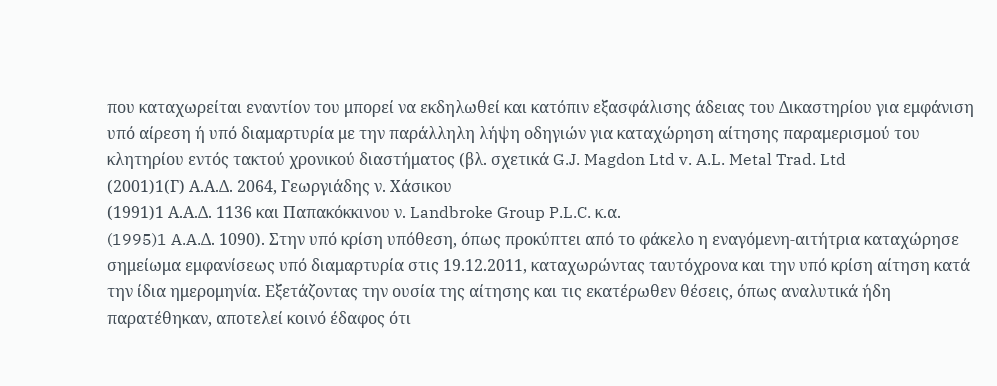που καταχωρείται εναντίον του μπορεί να εκδηλωθεί και κατόπιν εξασφάλισης άδειας του Δικαστηρίου για εμφάνιση υπό αίρεση ή υπό διαμαρτυρία με την παράλληλη λήψη οδηγιών για καταχώρηση αίτησης παραμερισμού του κλητηρίου εντός τακτού χρονικού διαστήματος (βλ. σχετικά G.J. Magdon Ltd v. A.L. Metal Trad. Ltd
(2001)1(Γ) Α.Α.Δ. 2064, Γεωργιάδης ν. Χάσικου
(1991)1 Α.Α.Δ. 1136 και Παπακόκκινου ν. Landbroke Group P.L.C. κ.α.
(1995)1 A.A.Δ. 1090). Στην υπό κρίση υπόθεση, όπως προκύπτει από το φάκελο η εναγόμενη-αιτήτρια καταχώρησε σημείωμα εμφανίσεως υπό διαμαρτυρία στις 19.12.2011, καταχωρώντας ταυτόχρονα και την υπό κρίση αίτηση κατά την ίδια ημερομηνία. Εξετάζοντας την ουσία της αίτησης και τις εκατέρωθεν θέσεις, όπως αναλυτικά ήδη παρατέθηκαν, αποτελεί κοινό έδαφος ότι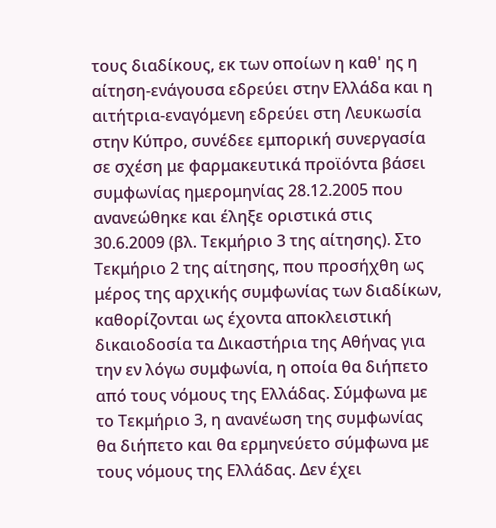τους διαδίκους, εκ των οποίων η καθ' ης η αίτηση-ενάγουσα εδρεύει στην Ελλάδα και η αιτήτρια-εναγόμενη εδρεύει στη Λευκωσία στην Κύπρο, συνέδεε εμπορική συνεργασία σε σχέση με φαρμακευτικά προϊόντα βάσει συμφωνίας ημερομηνίας 28.12.2005 που ανανεώθηκε και έληξε οριστικά στις 30.6.2009 (βλ. Τεκμήριο 3 της αίτησης). Στο Τεκμήριο 2 της αίτησης, που προσήχθη ως μέρος της αρχικής συμφωνίας των διαδίκων, καθορίζονται ως έχοντα αποκλειστική δικαιοδοσία τα Δικαστήρια της Αθήνας για την εν λόγω συμφωνία, η οποία θα διήπετο από τους νόμους της Ελλάδας. Σύμφωνα με το Τεκμήριο 3, η ανανέωση της συμφωνίας θα διήπετο και θα ερμηνεύετο σύμφωνα με τους νόμους της Ελλάδας. Δεν έχει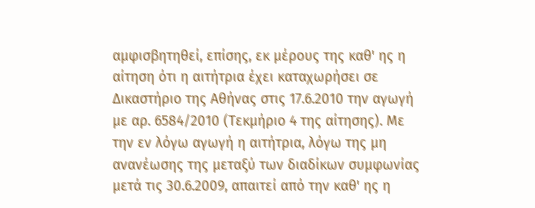αμφισβητηθεί, επίσης, εκ μέρους της καθ' ης η αίτηση ότι η αιτήτρια έχει καταχωρήσει σε Δικαστήριο της Αθήνας στις 17.6.2010 την αγωγή με αρ. 6584/2010 (Τεκμήριο 4 της αίτησης). Με την εν λόγω αγωγή η αιτήτρια, λόγω της μη ανανέωσης της μεταξύ των διαδίκων συμφωνίας μετά τις 30.6.2009, απαιτεί από την καθ' ης η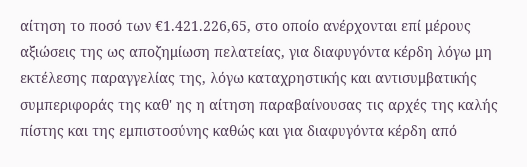αίτηση το ποσό των €1.421.226,65, στο οποίο ανέρχονται επί μέρους αξιώσεις της ως αποζημίωση πελατείας, για διαφυγόντα κέρδη λόγω μη εκτέλεσης παραγγελίας της, λόγω καταχρηστικής και αντισυμβατικής συμπεριφοράς της καθ' ης η αίτηση παραβαίνουσας τις αρχές της καλής πίστης και της εμπιστοσύνης καθώς και για διαφυγόντα κέρδη από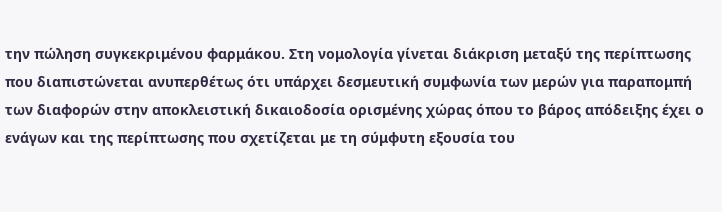την πώληση συγκεκριμένου φαρμάκου. Στη νομολογία γίνεται διάκριση μεταξύ της περίπτωσης που διαπιστώνεται ανυπερθέτως ότι υπάρχει δεσμευτική συμφωνία των μερών για παραπομπή των διαφορών στην αποκλειστική δικαιοδοσία ορισμένης χώρας όπου το βάρος απόδειξης έχει ο ενάγων και της περίπτωσης που σχετίζεται με τη σύμφυτη εξουσία του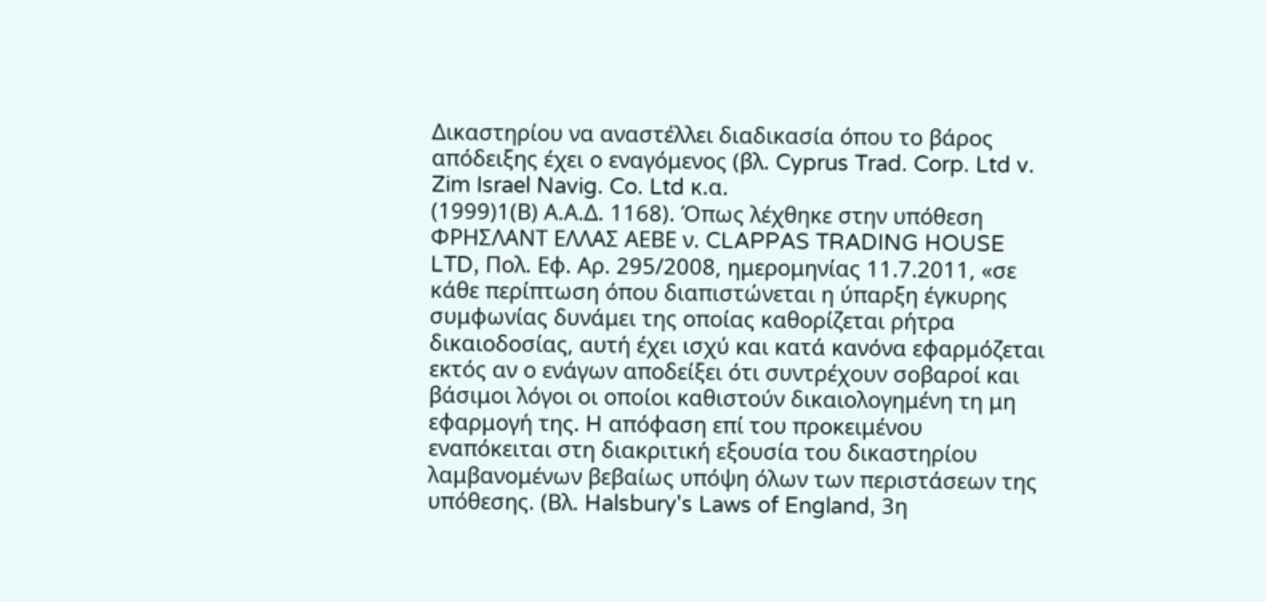Δικαστηρίου να αναστέλλει διαδικασία όπου το βάρος απόδειξης έχει ο εναγόμενος (βλ. Cyprus Trad. Corp. Ltd v. Zim Israel Navig. Co. Ltd κ.α.
(1999)1(Β) Α.Α.Δ. 1168). Όπως λέχθηκε στην υπόθεση ΦΡΗΣΛΑΝΤ ΕΛΛΑΣ ΑΕΒΕ ν. CLAPPAS TRADING HOUSE LTD, Πολ. Εφ. Αρ. 295/2008, ημερομηνίας 11.7.2011, «σε κάθε περίπτωση όπου διαπιστώνεται η ύπαρξη έγκυρης συμφωνίας δυνάμει της οποίας καθορίζεται ρήτρα δικαιοδοσίας, αυτή έχει ισχύ και κατά κανόνα εφαρμόζεται εκτός αν ο ενάγων αποδείξει ότι συντρέχουν σοβαροί και βάσιμοι λόγοι οι οποίοι καθιστούν δικαιολογημένη τη μη εφαρμογή της. H απόφαση επί του προκειμένου εναπόκειται στη διακριτική εξουσία του δικαστηρίου λαμβανομένων βεβαίως υπόψη όλων των περιστάσεων της υπόθεσης. (Βλ. Halsbury's Laws of England, 3η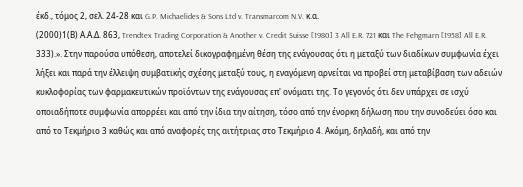έκδ., τόμος 2, σελ. 24-28 και G.P. Michaelides & Sons Ltd v. Transmarcom N.V. κ.α.
(2000)1(Β) Α.Α.Δ. 863, Trendtex Trading Corporation & Another v. Credit Suisse [1980] 3 All E.R. 721 και The Fehgmarn [1958] All E.R. 333).». Στην παρούσα υπόθεση, αποτελεί δικογραφημένη θέση της ενάγουσας ότι η μεταξύ των διαδίκων συμφωνία έχει λήξει και παρά την έλλειψη συμβατικής σχέσης μεταξύ τους, η εναγόμενη αρνείται να προβεί στη μεταβίβαση των αδειών κυκλοφορίας των φαρμακευτικών προϊόντων της ενάγουσας επ' ονόματι της. Το γεγονός ότι δεν υπάρχει σε ισχύ οποιαδήποτε συμφωνία απορρέει και από την ίδια την αίτηση, τόσο από την ένορκη δήλωση που την συνοδεύει όσο και από το Τεκμήριο 3 καθώς και από αναφορές της αιτήτριας στο Τεκμήριο 4. Ακόμη, δηλαδή, και από την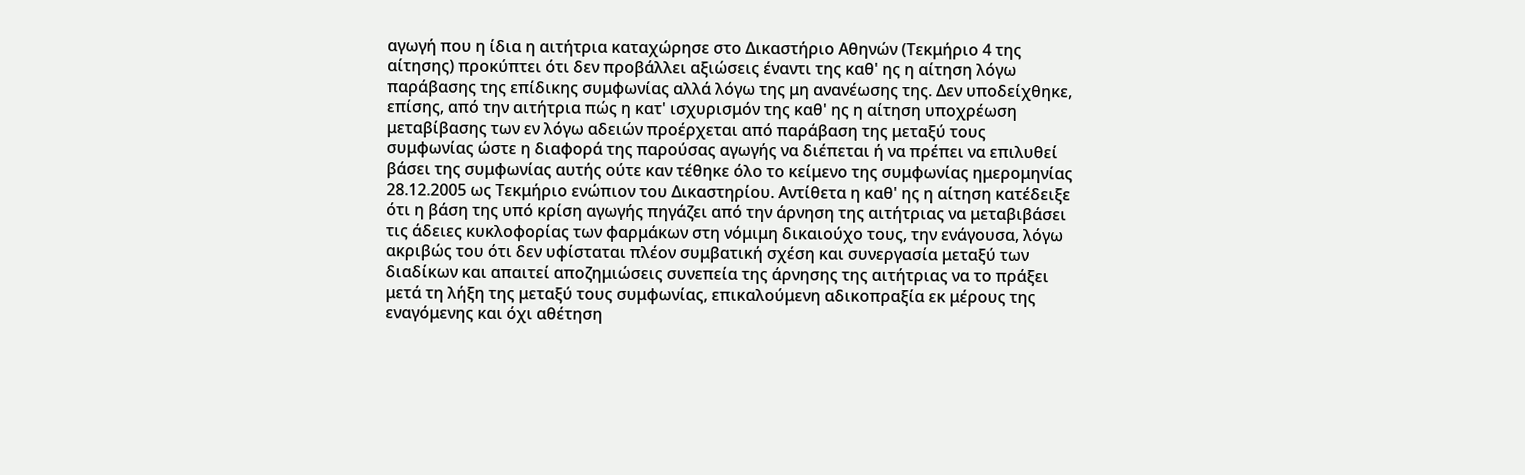αγωγή που η ίδια η αιτήτρια καταχώρησε στο Δικαστήριο Αθηνών (Τεκμήριο 4 της αίτησης) προκύπτει ότι δεν προβάλλει αξιώσεις έναντι της καθ' ης η αίτηση λόγω παράβασης της επίδικης συμφωνίας αλλά λόγω της μη ανανέωσης της. Δεν υποδείχθηκε, επίσης, από την αιτήτρια πώς η κατ' ισχυρισμόν της καθ' ης η αίτηση υποχρέωση μεταβίβασης των εν λόγω αδειών προέρχεται από παράβαση της μεταξύ τους συμφωνίας ώστε η διαφορά της παρούσας αγωγής να διέπεται ή να πρέπει να επιλυθεί βάσει της συμφωνίας αυτής ούτε καν τέθηκε όλο το κείμενο της συμφωνίας ημερομηνίας 28.12.2005 ως Τεκμήριο ενώπιον του Δικαστηρίου. Αντίθετα η καθ' ης η αίτηση κατέδειξε ότι η βάση της υπό κρίση αγωγής πηγάζει από την άρνηση της αιτήτριας να μεταβιβάσει τις άδειες κυκλοφορίας των φαρμάκων στη νόμιμη δικαιούχο τους, την ενάγουσα, λόγω ακριβώς του ότι δεν υφίσταται πλέον συμβατική σχέση και συνεργασία μεταξύ των διαδίκων και απαιτεί αποζημιώσεις συνεπεία της άρνησης της αιτήτριας να το πράξει μετά τη λήξη της μεταξύ τους συμφωνίας, επικαλούμενη αδικοπραξία εκ μέρους της εναγόμενης και όχι αθέτηση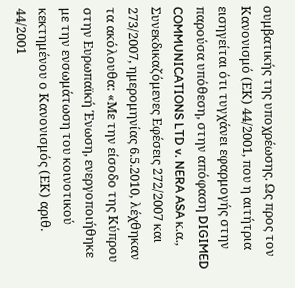συμβατικής της υποχρέωσης. Ως προς τον Κανονισμό (ΕΚ) 44/2001, που η αιτήτρια εισηγείται ότι τυγχάνει εφαρμογής στην παρούσα υπόθεση, στην απόφαση DIGIMED COMMUNICATIONS LTD v. NERA ASA κ.α., Συνεκδικαζόμενες Εφέσεις 272/2007 και 273/2007, ημερομηνίας 6.5.2010, λέχθηκαν τα ακόλουθα: «Με την είσοδο της Κύπρου στην Ευρωπαϊκή Ένωση, ενεργοποιήθηκε με την ενσωμάτωση του κοινοτικού κεκτημένου ο Κανονισμός (ΕΚ) αριθ. 44/2001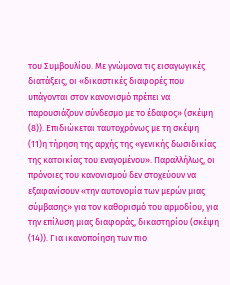του Συμβουλίου. Με γνώμονα τις εισαγωγικές διατάξεις, οι «δικαστικές διαφορές που υπάγονται στον κανονισμό πρέπει να παρουσιάζουν σύνδεσμο με το έδαφος» (σκέψη
(8)). Επιδιώκεται ταυτοχρόνως με τη σκέψη
(11)η τήρηση της αρχής της «γενικής δωσιδικίας της κατοικίας του εναγομένου». Παραλλήλως, οι πρόνοιες του κανονισμού δεν στοχεύουν να εξαφανίσουν «την αυτονομία των μερών μιας σύμβασης» για τον καθορισμό του αρμοδίου, για την επίλυση μιας διαφοράς, δικαστηρίου (σκέψη
(14)). Για ικανοποίηση των πιο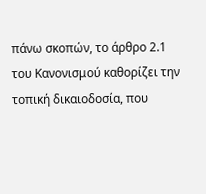πάνω σκοπών, το άρθρο 2.1 του Κανονισμού καθορίζει την τοπική δικαιοδοσία, που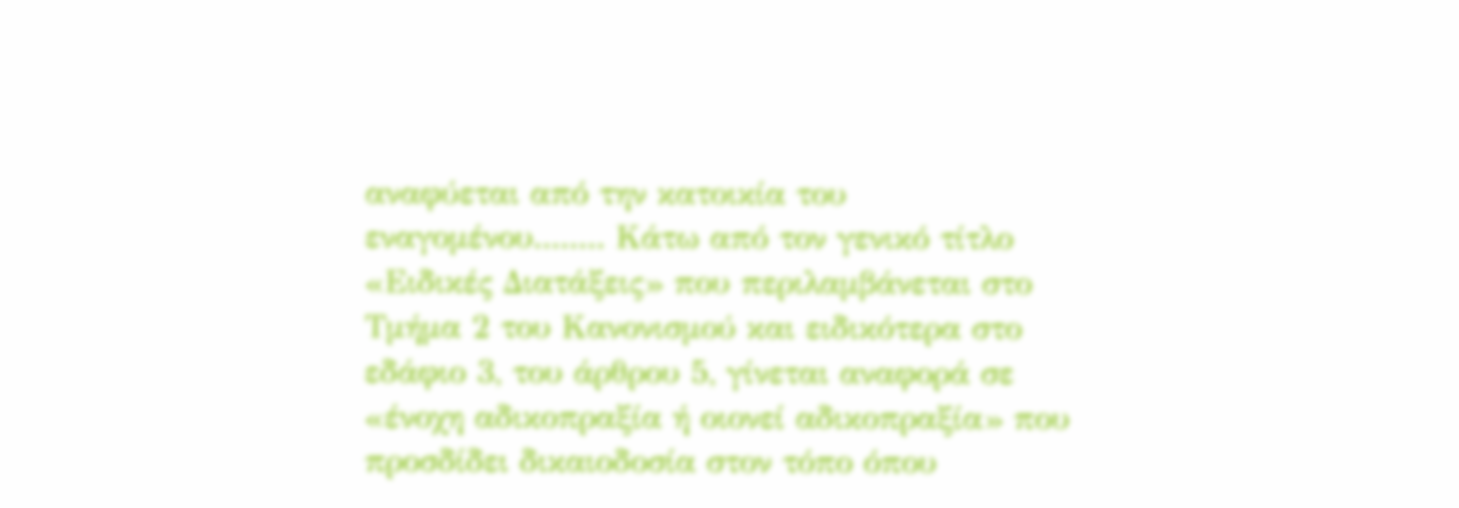αναφύεται από την κατοικία του εναγομένου........ Κάτω από τον γενικό τίτλο «Ειδικές Διατάξεις» που περιλαμβάνεται στο Τμήμα 2 του Κανονισμού και ειδικότερα στο εδάφιο 3, του άρθρου 5, γίνεται αναφορά σε «ένοχη αδικοπραξία ή οιονεί αδικοπραξία» που προσδίδει δικαιοδοσία στον τόπο όπου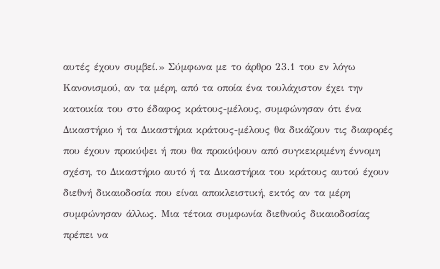αυτές έχουν συμβεί.» Σύμφωνα με το άρθρο 23.1 του εν λόγω Κανονισμού, αν τα μέρη, από τα οποία ένα τουλάχιστον έχει την κατοικία του στο έδαφος κράτους-μέλους, συμφώνησαν ότι ένα Δικαστήριο ή τα Δικαστήρια κράτους-μέλους θα δικάζουν τις διαφορές που έχουν προκύψει ή που θα προκύψουν από συγκεκριμένη έννομη σχέση, το Δικαστήριο αυτό ή τα Δικαστήρια του κράτους αυτού έχουν διεθνή δικαιοδοσία που είναι αποκλειστική, εκτός αν τα μέρη συμφώνησαν άλλως. Μια τέτοια συμφωνία διεθνούς δικαιοδοσίας πρέπει να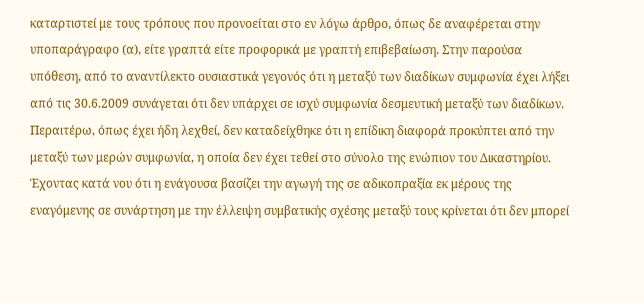καταρτιστεί με τους τρόπους που προνοείται στο εν λόγω άρθρο, όπως δε αναφέρεται στην υποπαράγραφο (α), είτε γραπτά είτε προφορικά με γραπτή επιβεβαίωση. Στην παρούσα υπόθεση, από το αναντίλεκτο ουσιαστικά γεγονός ότι η μεταξύ των διαδίκων συμφωνία έχει λήξει από τις 30.6.2009 συνάγεται ότι δεν υπάρχει σε ισχύ συμφωνία δεσμευτική μεταξύ των διαδίκων. Περαιτέρω, όπως έχει ήδη λεχθεί, δεν καταδείχθηκε ότι η επίδικη διαφορά προκύπτει από την μεταξύ των μερών συμφωνία, η οποία δεν έχει τεθεί στο σύνολο της ενώπιον του Δικαστηρίου. Έχοντας κατά νου ότι η ενάγουσα βασίζει την αγωγή της σε αδικοπραξία εκ μέρους της εναγόμενης σε συνάρτηση με την έλλειψη συμβατικής σχέσης μεταξύ τους κρίνεται ότι δεν μπορεί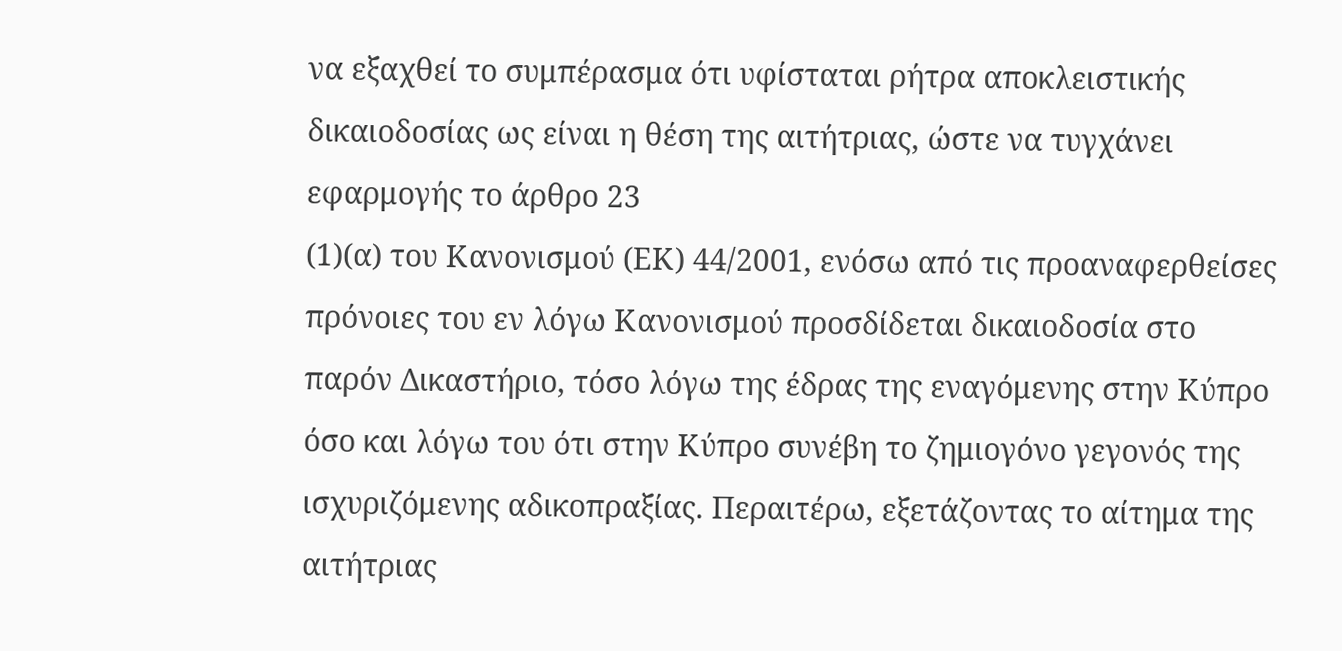να εξαχθεί το συμπέρασμα ότι υφίσταται ρήτρα αποκλειστικής δικαιοδοσίας ως είναι η θέση της αιτήτριας, ώστε να τυγχάνει εφαρμογής το άρθρο 23
(1)(α) του Κανονισμού (ΕΚ) 44/2001, ενόσω από τις προαναφερθείσες πρόνοιες του εν λόγω Κανονισμού προσδίδεται δικαιοδοσία στο παρόν Δικαστήριο, τόσο λόγω της έδρας της εναγόμενης στην Κύπρο όσο και λόγω του ότι στην Κύπρο συνέβη το ζημιογόνο γεγονός της ισχυριζόμενης αδικοπραξίας. Περαιτέρω, εξετάζοντας το αίτημα της αιτήτριας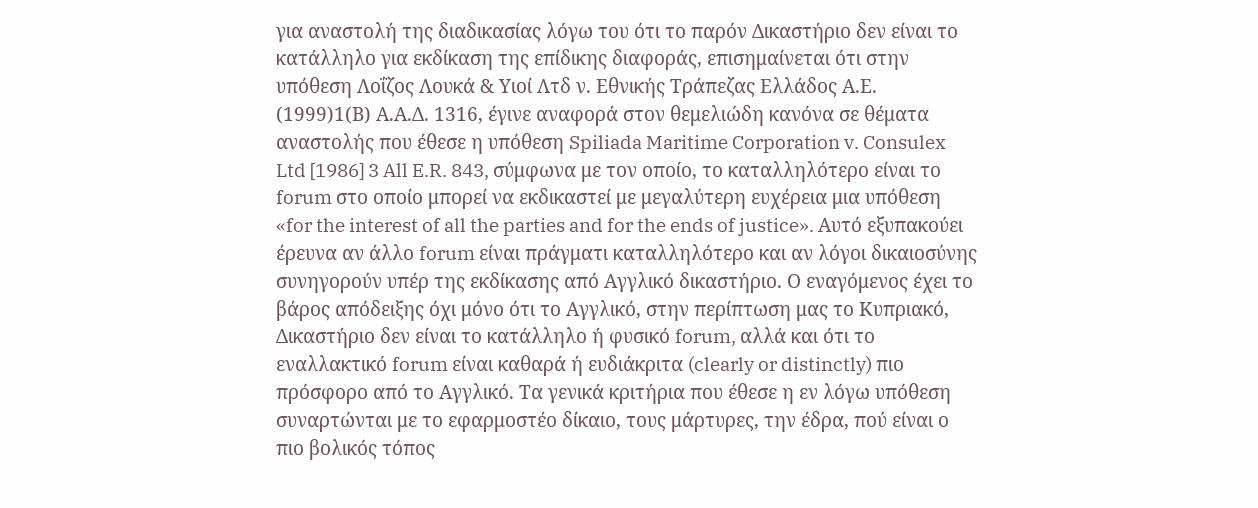για αναστολή της διαδικασίας λόγω του ότι το παρόν Δικαστήριο δεν είναι το κατάλληλο για εκδίκαση της επίδικης διαφοράς, επισημαίνεται ότι στην υπόθεση Λοΐζος Λουκά & Υιοί Λτδ ν. Εθνικής Τράπεζας Ελλάδος Α.Ε.
(1999)1(Β) Α.Α.Δ. 1316, έγινε αναφορά στον θεμελιώδη κανόνα σε θέματα αναστολής που έθεσε η υπόθεση Spiliada Maritime Corporation v. Consulex Ltd [1986] 3 All E.R. 843, σύμφωνα με τον οποίο, το καταλληλότερο είναι το forum στο οποίο μπορεί να εκδικαστεί με μεγαλύτερη ευχέρεια μια υπόθεση «for the interest of all the parties and for the ends of justice». Αυτό εξυπακούει έρευνα αν άλλο forum είναι πράγματι καταλληλότερο και αν λόγοι δικαιοσύνης συνηγορούν υπέρ της εκδίκασης από Αγγλικό δικαστήριο. Ο εναγόμενος έχει το βάρος απόδειξης όχι μόνο ότι το Αγγλικό, στην περίπτωση μας το Κυπριακό, Δικαστήριο δεν είναι το κατάλληλο ή φυσικό forum, αλλά και ότι το εναλλακτικό forum είναι καθαρά ή ευδιάκριτα (clearly or distinctly) πιο πρόσφορο από το Αγγλικό. Τα γενικά κριτήρια που έθεσε η εν λόγω υπόθεση συναρτώνται με το εφαρμοστέο δίκαιο, τους μάρτυρες, την έδρα, πού είναι ο πιο βολικός τόπος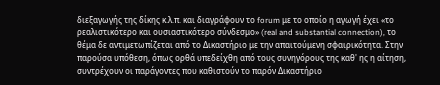διεξαγωγής της δίκης κ.λ.π. και διαγράφουν το forum με το οποίο η αγωγή έχει «το ρεαλιστικότερο και ουσιαστικότερο σύνδεσμο» (real and substantial connection), το θέμα δε αντιμετωπίζεται από το Δικαστήριο με την απαιτούμενη σφαιρικότητα. Στην παρούσα υπόθεση, όπως ορθά υπεδείχθη από τους συνηγόρους της καθ' ης η αίτηση, συντρέχουν οι παράγοντες που καθιστούν το παρόν Δικαστήριο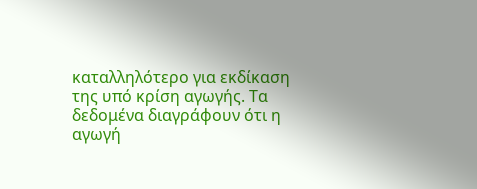καταλληλότερο για εκδίκαση της υπό κρίση αγωγής. Τα δεδομένα διαγράφουν ότι η αγωγή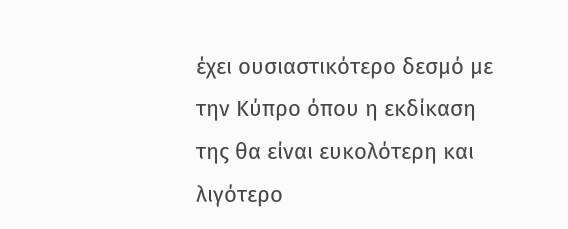έχει ουσιαστικότερο δεσμό με την Κύπρο όπου η εκδίκαση της θα είναι ευκολότερη και λιγότερο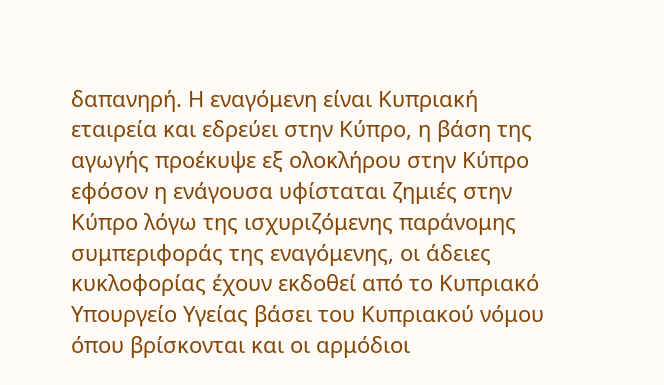δαπανηρή. Η εναγόμενη είναι Κυπριακή εταιρεία και εδρεύει στην Κύπρο, η βάση της αγωγής προέκυψε εξ ολοκλήρου στην Κύπρο εφόσον η ενάγουσα υφίσταται ζημιές στην Κύπρο λόγω της ισχυριζόμενης παράνομης συμπεριφοράς της εναγόμενης, οι άδειες κυκλοφορίας έχουν εκδοθεί από το Κυπριακό Υπουργείο Υγείας βάσει του Κυπριακού νόμου όπου βρίσκονται και οι αρμόδιοι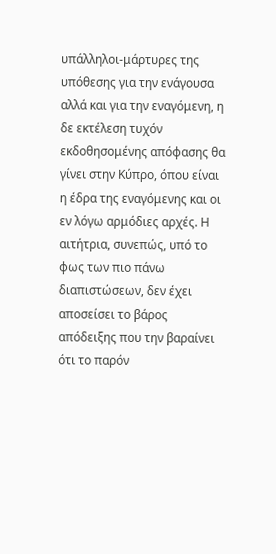υπάλληλοι-μάρτυρες της υπόθεσης για την ενάγουσα αλλά και για την εναγόμενη, η δε εκτέλεση τυχόν εκδοθησομένης απόφασης θα γίνει στην Κύπρο, όπου είναι η έδρα της εναγόμενης και οι εν λόγω αρμόδιες αρχές. Η αιτήτρια, συνεπώς, υπό το φως των πιο πάνω διαπιστώσεων, δεν έχει αποσείσει το βάρος απόδειξης που την βαραίνει ότι το παρόν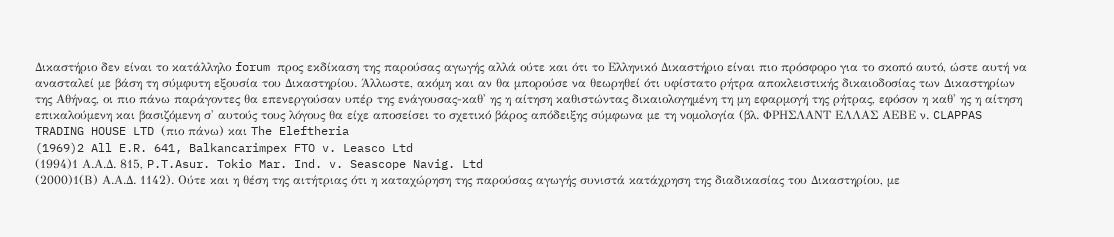Δικαστήριο δεν είναι το κατάλληλο forum προς εκδίκαση της παρούσας αγωγής αλλά ούτε και ότι το Ελληνικό Δικαστήριο είναι πιο πρόσφορο για το σκοπό αυτό, ώστε αυτή να ανασταλεί με βάση τη σύμφυτη εξουσία του Δικαστηρίου. Άλλωστε, ακόμη και αν θα μπορούσε να θεωρηθεί ότι υφίστατο ρήτρα αποκλειστικής δικαιοδοσίας των Δικαστηρίων της Αθήνας, οι πιο πάνω παράγοντες θα επενεργούσαν υπέρ της ενάγουσας-καθ' ης η αίτηση καθιστώντας δικαιολογημένη τη μη εφαρμογή της ρήτρας, εφόσον η καθ' ης η αίτηση επικαλούμενη και βασιζόμενη σ' αυτούς τους λόγους θα είχε αποσείσει το σχετικό βάρος απόδειξης σύμφωνα με τη νομολογία (βλ. ΦΡΗΣΛΑΝΤ ΕΛΛΑΣ ΑΕΒΕ ν. CLAPPAS TRADING HOUSE LTD (πιο πάνω) και The Eleftheria
(1969)2 All E.R. 641, Balkancarimpex FTO v. Leasco Ltd
(1994)1 Α.Α.Δ. 815, P.T.Asur. Tokio Mar. Ind. v. Seascope Navig. Ltd
(2000)1(Β) Α.Α.Δ. 1142). Ούτε και η θέση της αιτήτριας ότι η καταχώρηση της παρούσας αγωγής συνιστά κατάχρηση της διαδικασίας του Δικαστηρίου, με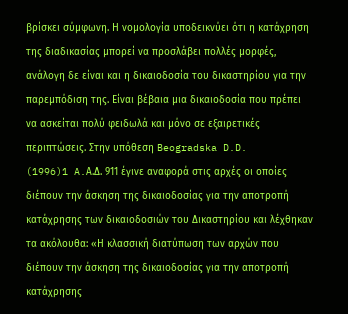βρίσκει σύμφωνη. Η νομολογία υποδεικνύει ότι η κατάχρηση της διαδικασίας μπορεί να προσλάβει πολλές μορφές, ανάλογη δε είναι και η δικαιοδοσία του δικαστηρίου για την παρεμπόδιση της. Είναι βέβαια μια δικαιοδοσία που πρέπει να ασκείται πολύ φειδωλά και μόνο σε εξαιρετικές περιπτώσεις. Στην υπόθεση Beogradska D.D.
(1996)1 A.Α.Δ. 911 έγινε αναφορά στις αρχές οι οποίες διέπουν την άσκηση της δικαιοδοσίας για την αποτροπή κατάχρησης των δικαιοδοσιών του Δικαστηρίου και λέχθηκαν τα ακόλουθα: «Η κλασσική διατύπωση των αρχών που διέπουν την άσκηση της δικαιοδοσίας για την αποτροπή κατάχρησης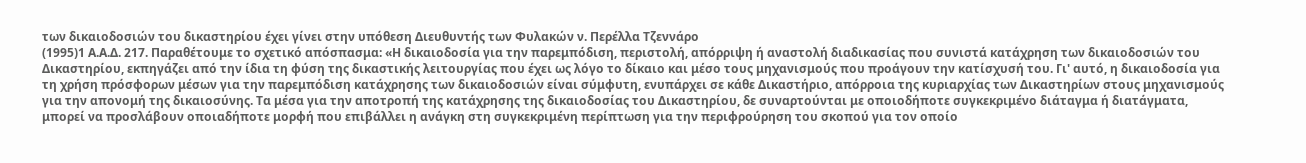των δικαιοδοσιών του δικαστηρίου έχει γίνει στην υπόθεση Διευθυντής των Φυλακών ν. Περέλλα Τζεννάρο
(1995)1 Α.Α.Δ. 217. Παραθέτουμε το σχετικό απόσπασμα: «Η δικαιοδοσία για την παρεμπόδιση, περιστολή, απόρριψη ή αναστολή διαδικασίας που συνιστά κατάχρηση των δικαιοδοσιών του Δικαστηρίου, εκπηγάζει από την ίδια τη φύση της δικαστικής λειτουργίας που έχει ως λόγο το δίκαιο και μέσο τους μηχανισμούς που προάγουν την κατίσχυσή του. Γι' αυτό, η δικαιοδοσία για τη χρήση πρόσφορων μέσων για την παρεμπόδιση κατάχρησης των δικαιοδοσιών είναι σύμφυτη, ενυπάρχει σε κάθε Δικαστήριο, απόρροια της κυριαρχίας των Δικαστηρίων στους μηχανισμούς για την απονομή της δικαιοσύνης. Τα μέσα για την αποτροπή της κατάχρησης της δικαιοδοσίας του Δικαστηρίου, δε συναρτούνται με οποιοδήποτε συγκεκριμένο διάταγμα ή διατάγματα, μπορεί να προσλάβουν οποιαδήποτε μορφή που επιβάλλει η ανάγκη στη συγκεκριμένη περίπτωση για την περιφρούρηση του σκοπού για τον οποίο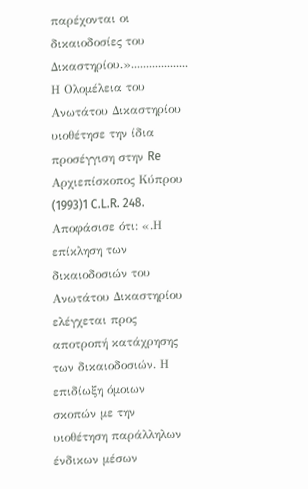παρέχονται οι δικαιοδοσίες του Δικαστηρίου.»................... Η Ολομέλεια του Ανωτάτου Δικαστηρίου υιοθέτησε την ίδια προσέγγιση στην Re Αρχιεπίσκοπος Κύπρου
(1993)1 C.L.R. 248. Αποφάσισε ότι: «.Η επίκληση των δικαιοδοσιών του Ανωτάτου Δικαστηρίου ελέγχεται προς αποτροπή κατάχρησης των δικαιοδοσιών. Η επιδίωξη όμοιων σκοπών με την υιοθέτηση παράλληλων ένδικων μέσων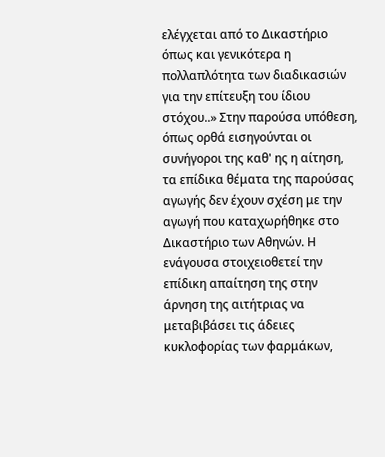ελέγχεται από το Δικαστήριο όπως και γενικότερα η πολλαπλότητα των διαδικασιών για την επίτευξη του ίδιου στόχου..» Στην παρούσα υπόθεση, όπως ορθά εισηγούνται οι συνήγοροι της καθ' ης η αίτηση, τα επίδικα θέματα της παρούσας αγωγής δεν έχουν σχέση με την αγωγή που καταχωρήθηκε στο Δικαστήριο των Αθηνών. Η ενάγουσα στοιχειοθετεί την επίδικη απαίτηση της στην άρνηση της αιτήτριας να μεταβιβάσει τις άδειες κυκλοφορίας των φαρμάκων,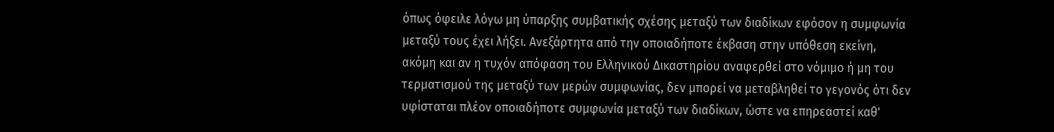όπως όφειλε λόγω μη ύπαρξης συμβατικής σχέσης μεταξύ των διαδίκων εφόσον η συμφωνία μεταξύ τους έχει λήξει. Ανεξάρτητα από την οποιαδήποτε έκβαση στην υπόθεση εκείνη, ακόμη και αν η τυχόν απόφαση του Ελληνικού Δικαστηρίου αναφερθεί στο νόμιμο ή μη του τερματισμού της μεταξύ των μερών συμφωνίας, δεν μπορεί να μεταβληθεί το γεγονός ότι δεν υφίσταται πλέον οποιαδήποτε συμφωνία μεταξύ των διαδίκων, ώστε να επηρεαστεί καθ'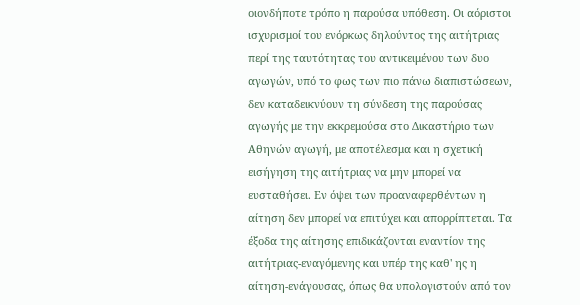οιονδήποτε τρόπο η παρούσα υπόθεση. Οι αόριστοι ισχυρισμοί του ενόρκως δηλούντος της αιτήτριας περί της ταυτότητας του αντικειμένου των δυο αγωγών, υπό το φως των πιο πάνω διαπιστώσεων, δεν καταδεικνύουν τη σύνδεση της παρούσας αγωγής με την εκκρεμούσα στο Δικαστήριο των Αθηνών αγωγή, με αποτέλεσμα και η σχετική εισήγηση της αιτήτριας να μην μπορεί να ευσταθήσει. Εν όψει των προαναφερθέντων η αίτηση δεν μπορεί να επιτύχει και απορρίπτεται. Τα έξοδα της αίτησης επιδικάζονται εναντίον της αιτήτριας-εναγόμενης και υπέρ της καθ' ης η αίτηση-ενάγουσας, όπως θα υπολογιστούν από τον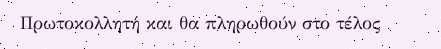Πρωτοκολλητή και θα πληρωθούν στο τέλος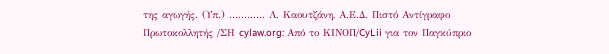της αγωγής. (Υπ.) ............ Λ. Καουτζάνη, Α.Ε.Δ. Πιστό Αντίγραφο Πρωτοκολλητής /ΣΗ cylaw.org: Από το ΚΙΝOΠ/CyLii για τον Παγκύπριο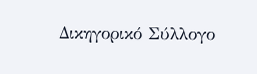Δικηγορικό Σύλλογο